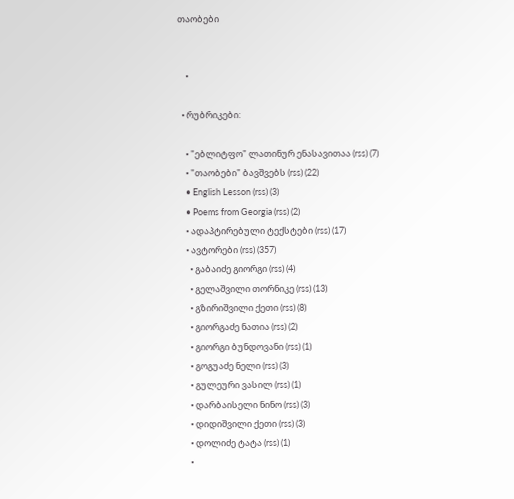თაობები


    •

  • რუბრიკები:

    • "ებლიტფო" ლათინურ ენასავითაა (rss) (7)
    • "თაობები" ბავშვებს (rss) (22)
    • English Lesson (rss) (3)
    • Poems from Georgia (rss) (2)
    • ადაპტირებული ტექსტები (rss) (17)
    • ავტორები (rss) (357)
      • გაბაიძე გიორგი (rss) (4)
      • გელაშვილი თორნიკე (rss) (13)
      • გზირიშვილი ქეთი (rss) (8)
      • გიორგაძე ნათია (rss) (2)
      • გიორგი ბუნდოვანი (rss) (1)
      • გოგუაძე ნელი (rss) (3)
      • გულეური ვასილ (rss) (1)
      • დარბაისელი ნინო (rss) (3)
      • დიდიშვილი ქეთი (rss) (3)
      • დოლიძე ტატა (rss) (1)
      •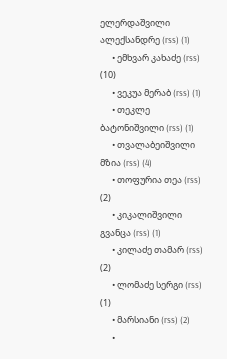ელერდაშვილი ალექსანდრე (rss) (1)
      • ემხვარ კახაძე (rss) (10)
      • ვეკუა მერაბ (rss) (1)
      • თეკლე ბატონიშვილი (rss) (1)
      • თვალაბეიშვილი მზია (rss) (4)
      • თოფურია თეა (rss) (2)
      • კიკალიშვილი გვანცა (rss) (1)
      • კილაძე თამარ (rss) (2)
      • ლომაძე სერგი (rss) (1)
      • მარსიანი (rss) (2)
      •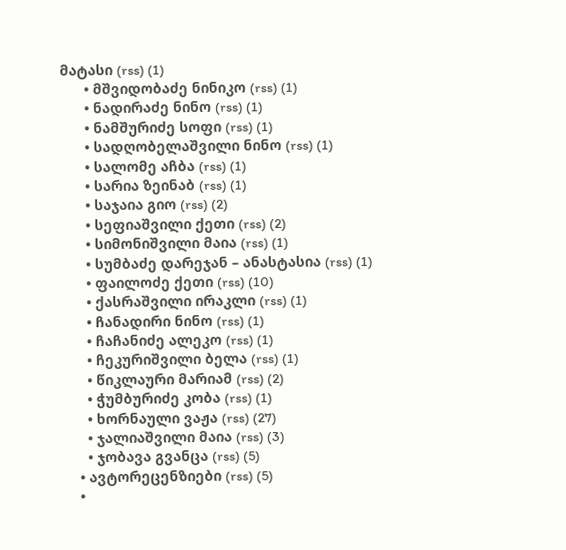მატასი (rss) (1)
      • მშვიდობაძე ნინიკო (rss) (1)
      • ნადირაძე ნინო (rss) (1)
      • ნამშურიძე სოფი (rss) (1)
      • სადღობელაშვილი ნინო (rss) (1)
      • სალომე აჩბა (rss) (1)
      • სარია ზეინაბ (rss) (1)
      • საჯაია გიო (rss) (2)
      • სეფიაშვილი ქეთი (rss) (2)
      • სიმონიშვილი მაია (rss) (1)
      • სუმბაძე დარეჯან – ანასტასია (rss) (1)
      • ფაილოძე ქეთი (rss) (10)
      • ქასრაშვილი ირაკლი (rss) (1)
      • ჩანადირი ნინო (rss) (1)
      • ჩაჩანიძე ალეკო (rss) (1)
      • ჩეკურიშვილი ბელა (rss) (1)
      • წიკლაური მარიამ (rss) (2)
      • ჭუმბურიძე კობა (rss) (1)
      • ხორნაული ვაჟა (rss) (27)
      • ჯალიაშვილი მაია (rss) (3)
      • ჯობავა გვანცა (rss) (5)
    • ავტორეცენზიები (rss) (5)
    •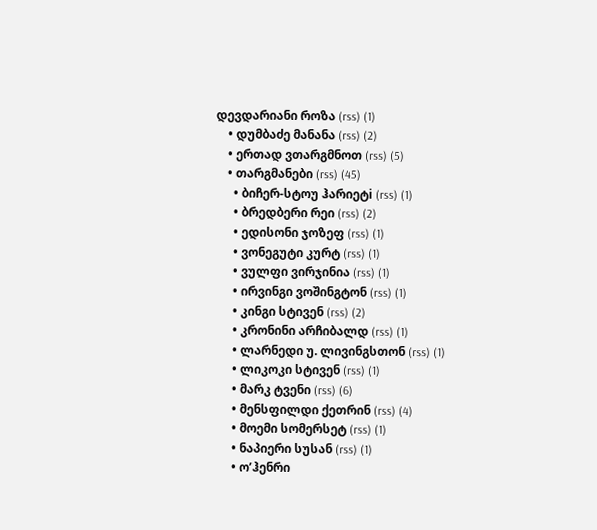დევდარიანი როზა (rss) (1)
    • დუმბაძე მანანა (rss) (2)
    • ერთად ვთარგმნოთ (rss) (5)
    • თარგმანები (rss) (45)
      • ბიჩერ-სტოუ ჰარიეტi (rss) (1)
      • ბრედბერი რეი (rss) (2)
      • ედისონი ჯოზეფ (rss) (1)
      • ვონეგუტი კურტ (rss) (1)
      • ვულფი ვირჯინია (rss) (1)
      • ირვინგი ვოშინგტონ (rss) (1)
      • კინგი სტივენ (rss) (2)
      • კრონინი არჩიბალდ (rss) (1)
      • ლარნედი უ. ლივინგსთონ (rss) (1)
      • ლიკოკი სტივენ (rss) (1)
      • მარკ ტვენი (rss) (6)
      • მენსფილდი ქეთრინ (rss) (4)
      • მოემი სომერსეტ (rss) (1)
      • ნაპიერი სუსან (rss) (1)
      • ო’ჰენრი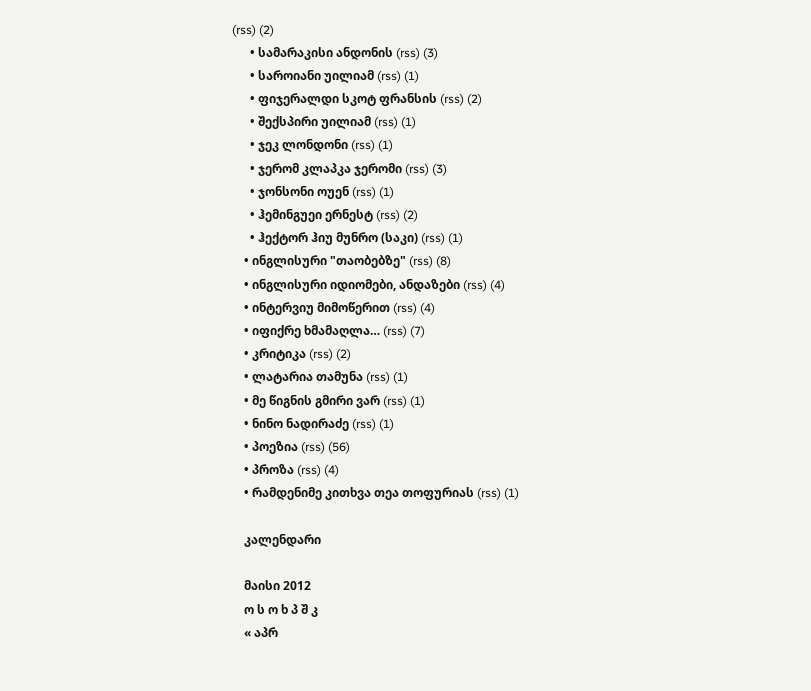(rss) (2)
      • სამარაკისი ანდონის (rss) (3)
      • საროიანი უილიამ (rss) (1)
      • ფიჯერალდი სკოტ ფრანსის (rss) (2)
      • შექსპირი უილიამ (rss) (1)
      • ჯეკ ლონდონი (rss) (1)
      • ჯერომ კლაპკა ჯერომი (rss) (3)
      • ჯონსონი ოუენ (rss) (1)
      • ჰემინგუეი ერნესტ (rss) (2)
      • ჰექტორ ჰიუ მუნრო (საკი) (rss) (1)
    • ინგლისური "თაობებზე" (rss) (8)
    • ინგლისური იდიომები, ანდაზები (rss) (4)
    • ინტერვიუ მიმოწერით (rss) (4)
    • იფიქრე ხმამაღლა… (rss) (7)
    • კრიტიკა (rss) (2)
    • ლატარია თამუნა (rss) (1)
    • მე წიგნის გმირი ვარ (rss) (1)
    • ნინო ნადირაძე (rss) (1)
    • პოეზია (rss) (56)
    • პროზა (rss) (4)
    • რამდენიმე კითხვა თეა თოფურიას (rss) (1)

    კალენდარი

    მაისი 2012
    ო ს ო ხ პ შ კ
    « აპრ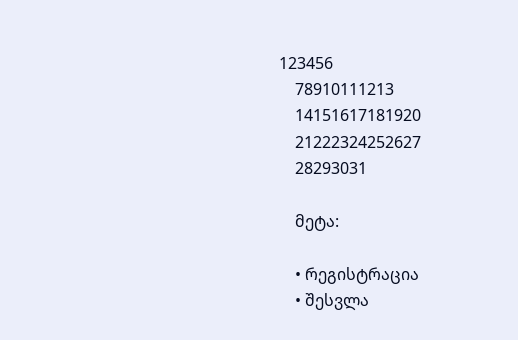123456
    78910111213
    14151617181920
    21222324252627
    28293031

    მეტა:

    • რეგისტრაცია
    • შესვლა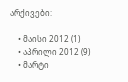არქივები:

    • მაისი 2012 (1)
    • აპრილი 2012 (9)
    • მარტი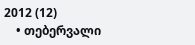2012 (12)
    • თებერვალი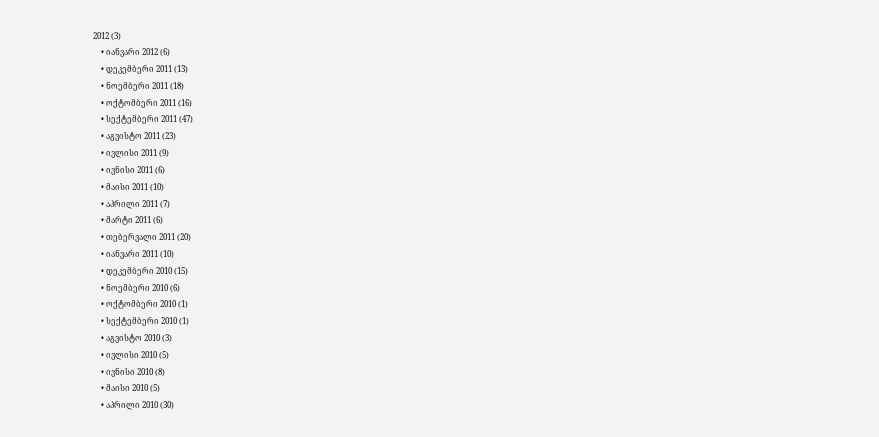2012 (3)
    • იანვარი 2012 (6)
    • დეკემბერი 2011 (13)
    • ნოემბერი 2011 (18)
    • ოქტომბერი 2011 (16)
    • სექტემბერი 2011 (47)
    • აგვისტო 2011 (23)
    • ივლისი 2011 (9)
    • ივნისი 2011 (6)
    • მაისი 2011 (10)
    • აპრილი 2011 (7)
    • მარტი 2011 (6)
    • თებერვალი 2011 (20)
    • იანვარი 2011 (10)
    • დეკემბერი 2010 (15)
    • ნოემბერი 2010 (6)
    • ოქტომბერი 2010 (1)
    • სექტემბერი 2010 (1)
    • აგვისტო 2010 (3)
    • ივლისი 2010 (5)
    • ივნისი 2010 (8)
    • მაისი 2010 (5)
    • აპრილი 2010 (30)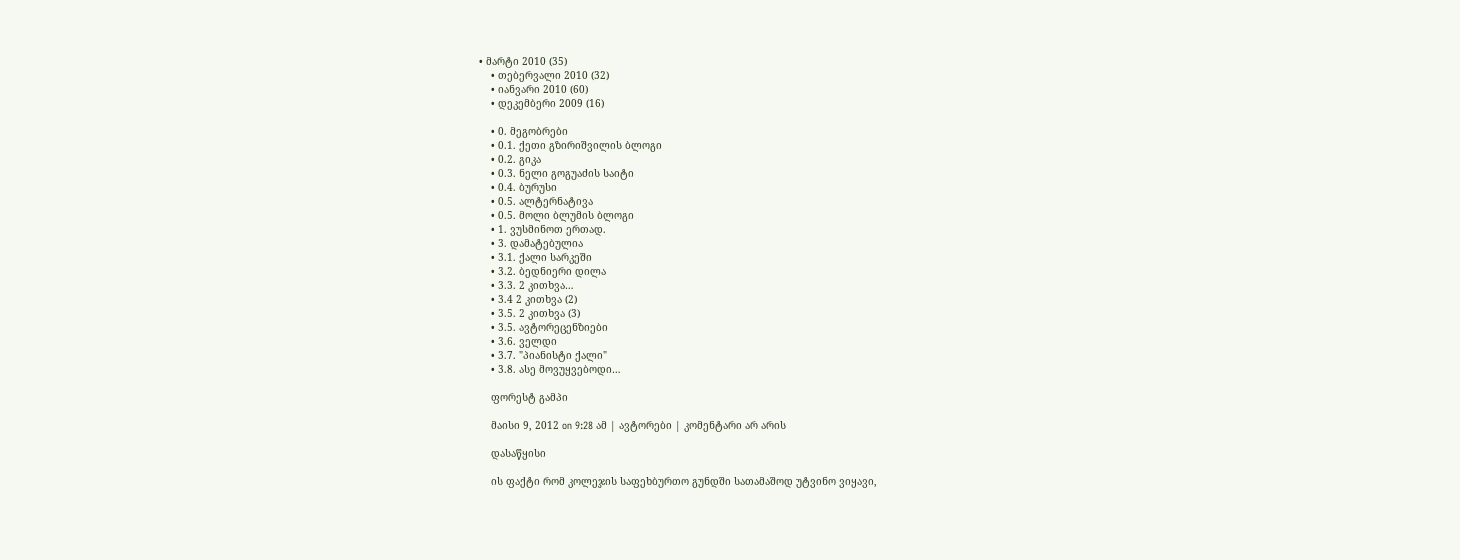• მარტი 2010 (35)
    • თებერვალი 2010 (32)
    • იანვარი 2010 (60)
    • დეკემბერი 2009 (16)

    • 0. მეგობრები
    • 0.1. ქეთი გზირიშვილის ბლოგი
    • 0.2. გიკა
    • 0.3. ნელი გოგუაძის საიტი
    • 0.4. ბურუსი
    • 0.5. ალტერნატივა
    • 0.5. მოლი ბლუმის ბლოგი
    • 1. ვუსმინოთ ერთად.
    • 3. დამატებულია
    • 3.1. ქალი სარკეში
    • 3.2. ბედნიერი დილა
    • 3.3. 2 კითხვა…
    • 3.4 2 კითხვა (2)
    • 3.5. 2 კითხვა (3)
    • 3.5. ავტორეცენზიები
    • 3.6. ველდი
    • 3.7. "პიანისტი ქალი"
    • 3.8. ასე მოვუყვებოდი…

    ფორესტ გამპი

    მაისი 9, 2012 on 9:28 ამ | ავტორები | კომენტარი არ არის

    დასაწყისი

    ის ფაქტი რომ კოლეჯის საფეხბურთო გუნდში სათამაშოდ უტვინო ვიყავი,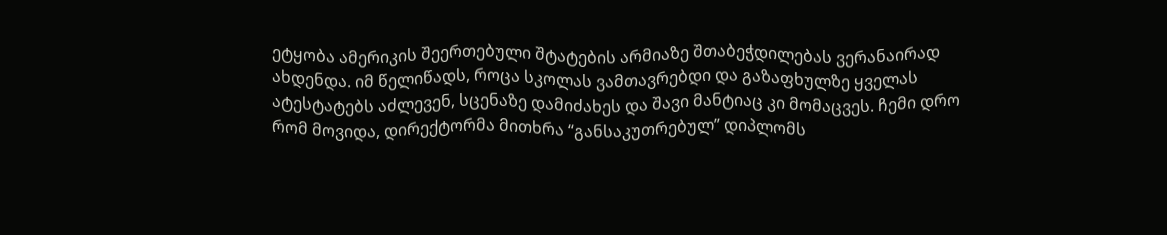ეტყობა ამერიკის შეერთებული შტატების არმიაზე შთაბეჭდილებას ვერანაირად ახდენდა. იმ წელიწადს, როცა სკოლას ვამთავრებდი და გაზაფხულზე ყველას ატესტატებს აძლევენ, სცენაზე დამიძახეს და შავი მანტიაც კი მომაცვეს. ჩემი დრო რომ მოვიდა, დირექტორმა მითხრა “განსაკუთრებულ” დიპლომს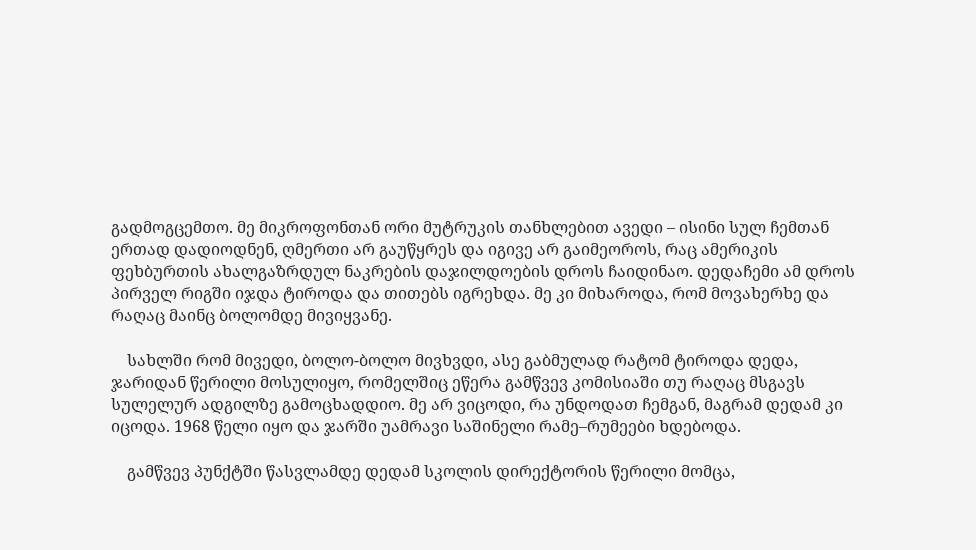გადმოგცემთო. მე მიკროფონთან ორი მუტრუკის თანხლებით ავედი – ისინი სულ ჩემთან ერთად დადიოდნენ, ღმერთი არ გაუწყრეს და იგივე არ გაიმეოროს, რაც ამერიკის ფეხბურთის ახალგაზრდულ ნაკრების დაჯილდოების დროს ჩაიდინაო. დედაჩემი ამ დროს პირველ რიგში იჯდა ტიროდა და თითებს იგრეხდა. მე კი მიხაროდა, რომ მოვახერხე და რაღაც მაინც ბოლომდე მივიყვანე.

    სახლში რომ მივედი, ბოლო-ბოლო მივხვდი, ასე გაბმულად რატომ ტიროდა დედა, ჯარიდან წერილი მოსულიყო, რომელშიც ეწერა გამწვევ კომისიაში თუ რაღაც მსგავს სულელურ ადგილზე გამოცხადდიო. მე არ ვიცოდი, რა უნდოდათ ჩემგან, მაგრამ დედამ კი იცოდა. 1968 წელი იყო და ჯარში უამრავი საშინელი რამე–რუმეები ხდებოდა.

    გამწვევ პუნქტში წასვლამდე დედამ სკოლის დირექტორის წერილი მომცა,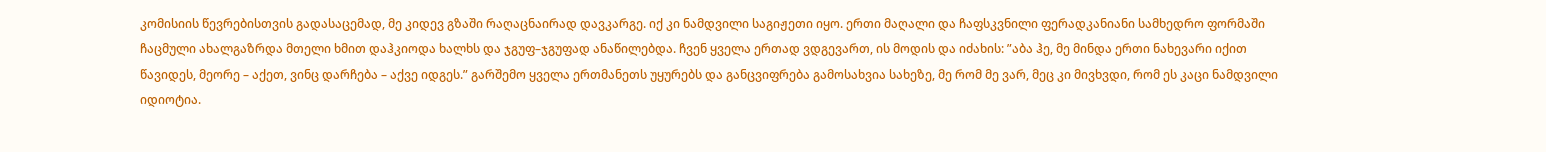კომისიის წევრებისთვის გადასაცემად, მე კიდევ გზაში რაღაცნაირად დავკარგე. იქ კი ნამდვილი საგიჟეთი იყო. ერთი მაღალი და ჩაფსკვნილი ფერადკანიანი სამხედრო ფორმაში ჩაცმული ახალგაზრდა მთელი ხმით დაჰკიოდა ხალხს და ჯგუფ–ჯგუფად ანაწილებდა. ჩვენ ყველა ერთად ვდგევართ, ის მოდის და იძახის: ”აბა ჰე, მე მინდა ერთი ნახევარი იქით წავიდეს, მეორე – აქეთ, ვინც დარჩება – აქვე იდგეს.” გარშემო ყველა ერთმანეთს უყურებს და განცვიფრება გამოსახვია სახეზე, მე რომ მე ვარ, მეც კი მივხვდი, რომ ეს კაცი ნამდვილი იდიოტია.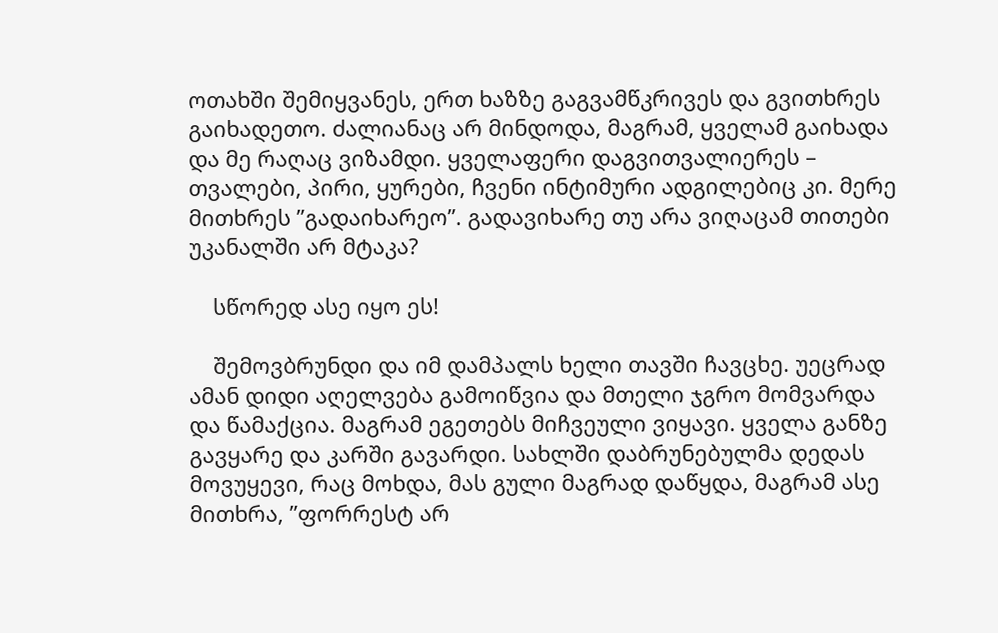ოთახში შემიყვანეს, ერთ ხაზზე გაგვამწკრივეს და გვითხრეს გაიხადეთო. ძალიანაც არ მინდოდა, მაგრამ, ყველამ გაიხადა და მე რაღაც ვიზამდი. ყველაფერი დაგვითვალიერეს – თვალები, პირი, ყურები, ჩვენი ინტიმური ადგილებიც კი. მერე მითხრეს ”გადაიხარეო”. გადავიხარე თუ არა ვიღაცამ თითები უკანალში არ მტაკა?

    სწორედ ასე იყო ეს!

    შემოვბრუნდი და იმ დამპალს ხელი თავში ჩავცხე. უეცრად ამან დიდი აღელვება გამოიწვია და მთელი ჯგრო მომვარდა და წამაქცია. მაგრამ ეგეთებს მიჩვეული ვიყავი. ყველა განზე გავყარე და კარში გავარდი. სახლში დაბრუნებულმა დედას მოვუყევი, რაც მოხდა, მას გული მაგრად დაწყდა, მაგრამ ასე მითხრა, ”ფორრესტ არ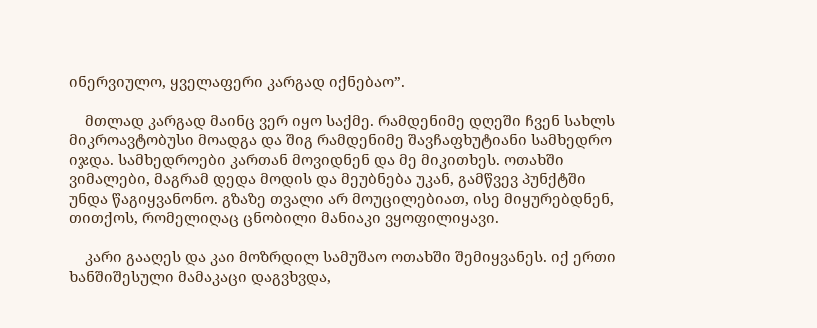ინერვიულო, ყველაფერი კარგად იქნებაო”.

    მთლად კარგად მაინც ვერ იყო საქმე. რამდენიმე დღეში ჩვენ სახლს მიკროავტობუსი მოადგა და შიგ რამდენიმე შავჩაფხუტიანი სამხედრო იჯდა. სამხედროები კართან მოვიდნენ და მე მიკითხეს. ოთახში ვიმალები, მაგრამ დედა მოდის და მეუბნება უკან, გამწვევ პუნქტში უნდა წაგიყვანონო. გზაზე თვალი არ მოუცილებიათ, ისე მიყურებდნენ, თითქოს, რომელიღაც ცნობილი მანიაკი ვყოფილიყავი.

    კარი გააღეს და კაი მოზრდილ სამუშაო ოთახში შემიყვანეს. იქ ერთი ხანშიშესული მამაკაცი დაგვხვდა,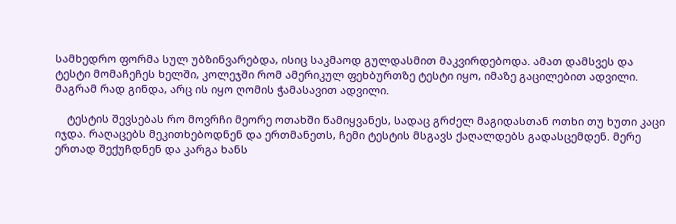სამხედრო ფორმა სულ უბზინვარებდა, ისიც საკმაოდ გულდასმით მაკვირდებოდა. ამათ დამსვეს და ტესტი მომაჩეჩეს ხელში, კოლეჯში რომ ამერიკულ ფეხბურთზე ტესტი იყო, იმაზე გაცილებით ადვილი. მაგრამ რად გინდა, არც ის იყო ღომის ჭამასავით ადვილი.

    ტესტის შევსებას რო მოვრჩი მეორე ოთახში წამიყვანეს, სადაც გრძელ მაგიდასთან ოთხი თუ ხუთი კაცი იჯდა. რაღაცებს მეკითხებოდნენ და ერთმანეთს, ჩემი ტესტის მსგავს ქაღალდებს გადასცემდენ. მერე ერთად შექუჩდნენ და კარგა ხანს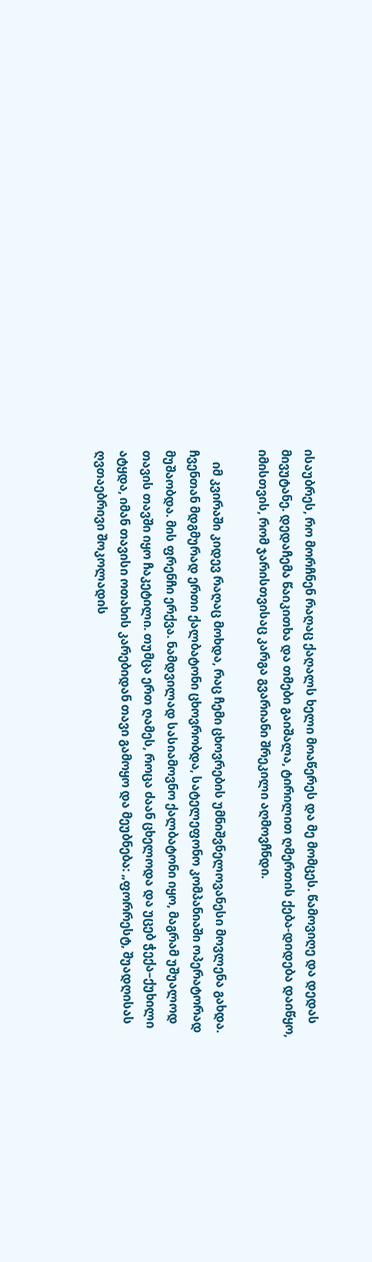ისაუბრეს, რო მორჩნენ რაღაც ქაღალს ხელი მოაწერეს და მე მომცეს. წამოვიღე და დედას მივუტანე. დედაჩემა წაიკითხა და თმები გაიშალა, ტირილით ღმერთის ქება-დიდება დაიწყო, იმისთვის, რომ ჯარისთვისაც კარგა გვარიანი შრეკილი აღმოვჩნდი.

    იმ კვირაში კიდევ რაღაც მოხდა, რაც ჩემი ცხოვრების უმნიშვნელოვანესი მოვლენა გახდა. ჩვენთან მდგმურად ერთი ქალბატონი ცხოვრობდა, სატელეფონო კომპანიაში ოპერატორად მუშაობდა. მის ფრენჩი ერქვა. ნამდვილად სასიამოვნო ქალბატონი იყო, მაგრამ უშუალოდ თავის თავში იყო ჩაკეტილი. თუმცა ერთ ღამეს, როცა ძაან ცხელოდა და უცებ ჭექა–ქუხილი ატყდა, იმან თავისი ოთახის კარებიდან თავი გამოყო და მეუბნება: „ფორრესტ, შუადღისას ღვთაებრივი შოკოლადის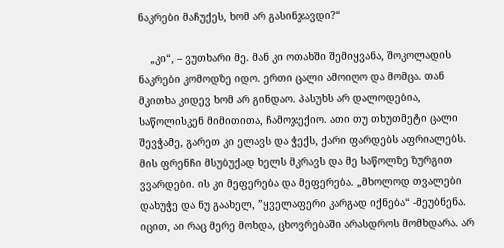ნაკრები მაჩუქეს, ხომ არ გასინჯავდი?“

    „კი“, – ვუთხარი მე. მან კი ოთახში შემიყვანა, შოკოლადის ნაკრები კომოდზე იდო. ერთი ცალი ამოიღო და მომცა. თან მკითხა კიდევ ხომ არ გინდაო. პასუხს არ დალოდებია, საწოლისკენ მიმითითა, ჩამოჯექიო. ათი თუ თხუთმეტი ცალი შევჭამე, გარეთ კი ელავს და ჭექს, ქარი ფარდებს აფრიალებს. მის ფრენჩი მსუბუქად ხელს მკრავს და მე საწოლზე ზურგით ვვარდები. ის კი მეფერება და მეფერება. „მხოლოდ თვალები დახუჭე და ნუ გაახელ, ”ყველაფერი კარგად იქნება“ -მეუბნენა. იცით, აი რაც მერე მოხდა, ცხოვრებაში არასდროს მომხდარა. არ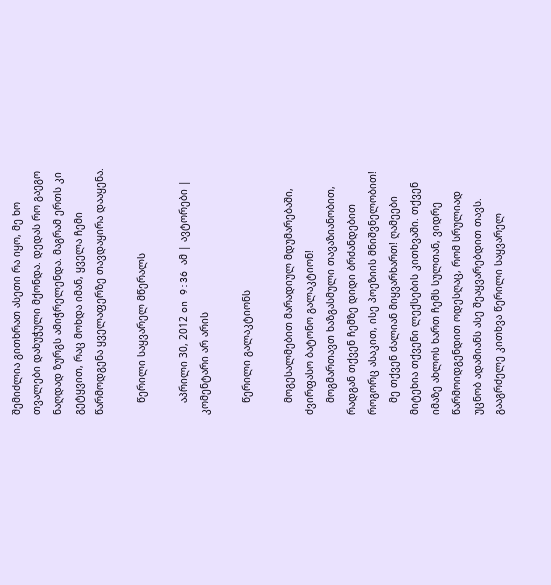შემიძლია გითხრათ ასეთი რა იყო, მე ხო თვალები დახუჭული მქონდა. დედას რო გაეგო ნაღდად ზურგს ამიჭრელენდა. მაგრამ ერთს კი გეტყვით, რაც მოხდა იმან, ყველა ჩემი წარმოდგენა ყველაფერზე თავდაყირა დააყენა.

    წერილი საყვარელ მწერალს

    აპრილი 30, 2012 on 9:36 ამ | ავტორები | კომენტარი არ არის

    წერილი გალაკტიონს

    მოგესალმებით მარადიულ მდუმარებაში, ძვირფასო ბატონო გალაკტიონ!
    მოგმართავთ ხაზგასმული თავაზიანობით, რადგან თქვენ ჩემზე დიდი ბრძანდებით როგორც ასაკით, ისე პოეზიის მნიშვნელობით!
    მე თქვენ ძალიან მიყვარხართ! ღამეები მიტეხია თქვენი ლექსების კითხვაში. თქვენ იმაზე ახლოს ხართ ჩემს სულთან, ვიდრე წარმოიდგენდით ოდესღაც, რომ სრულიად უცნობ ადამიანს ასე შეაყვარებდით თავს. გააგრძელე კითხვა წერილი საყვარელ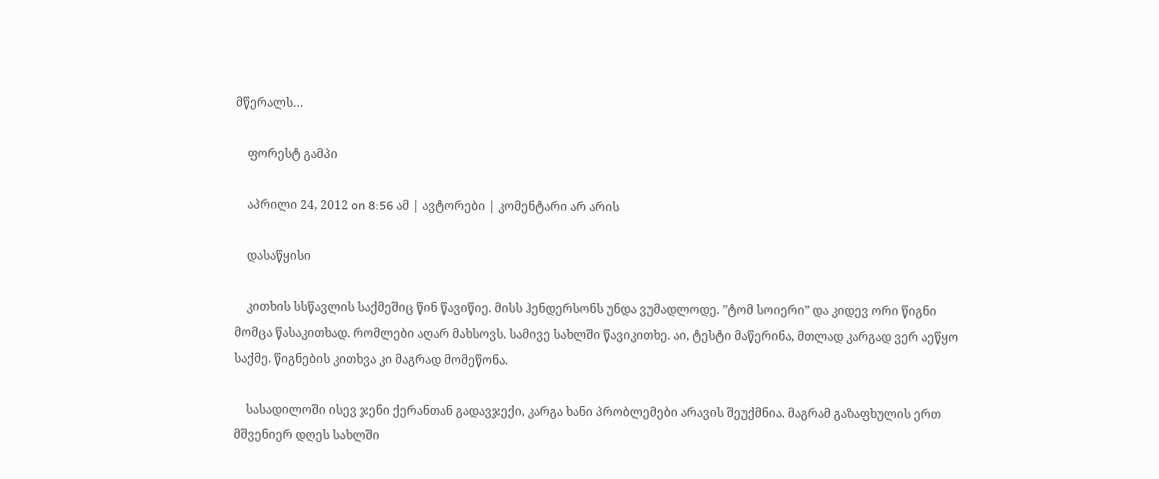მწერალს…

    ფორესტ გამპი

    აპრილი 24, 2012 on 8:56 ამ | ავტორები | კომენტარი არ არის

    დასაწყისი

    კითხის სსწავლის საქმეშიც წინ წავიწიე. მისს ჰენდერსონს უნდა ვუმადლოდე. ”ტომ სოიერი” და კიდევ ორი წიგნი მომცა წასაკითხად. რომლები აღარ მახსოვს. სამივე სახლში წავიკითხე. აი, ტესტი მაწერინა, მთლად კარგად ვერ აეწყო საქმე. წიგნების კითხვა კი მაგრად მომეწონა.

    სასადილოში ისევ ჯენი ქერანთან გადავჯექი, კარგა ხანი პრობლემები არავის შეუქმნია. მაგრამ გაზაფხულის ერთ მშვენიერ დღეს სახლში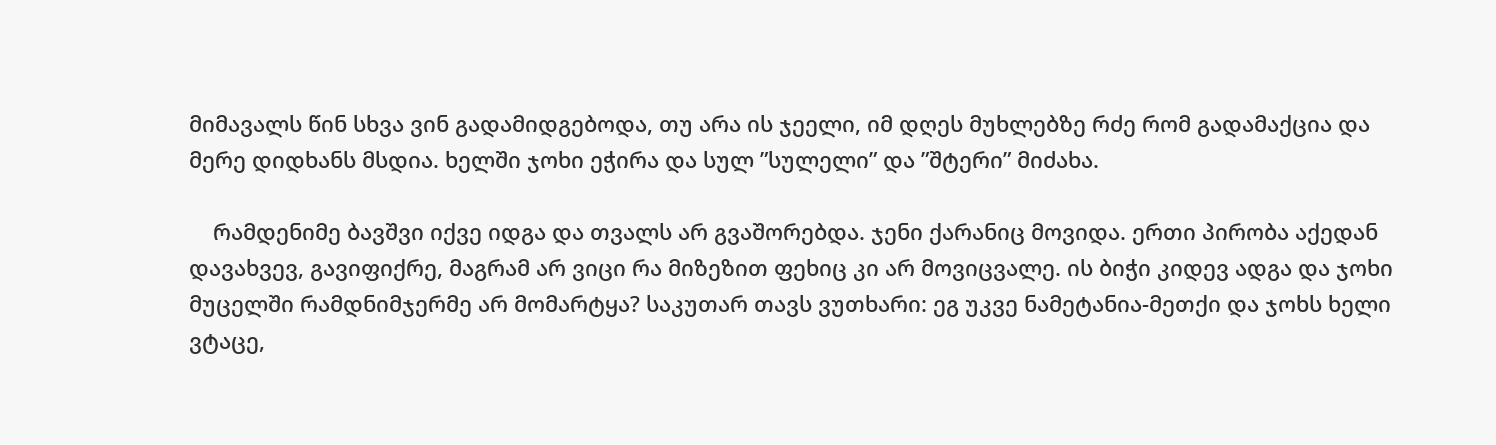მიმავალს წინ სხვა ვინ გადამიდგებოდა, თუ არა ის ჯეელი, იმ დღეს მუხლებზე რძე რომ გადამაქცია და მერე დიდხანს მსდია. ხელში ჯოხი ეჭირა და სულ ”სულელი” და ”შტერი” მიძახა.

    რამდენიმე ბავშვი იქვე იდგა და თვალს არ გვაშორებდა. ჯენი ქარანიც მოვიდა. ერთი პირობა აქედან დავახვევ, გავიფიქრე, მაგრამ არ ვიცი რა მიზეზით ფეხიც კი არ მოვიცვალე. ის ბიჭი კიდევ ადგა და ჯოხი მუცელში რამდნიმჯერმე არ მომარტყა? საკუთარ თავს ვუთხარი: ეგ უკვე ნამეტანია-მეთქი და ჯოხს ხელი ვტაცე,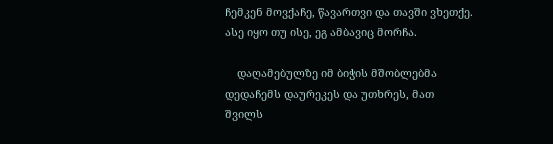ჩემკენ მოვქაჩე, წავართვი და თავში ვხეთქე. ასე იყო თუ ისე, ეგ ამბავიც მორჩა.

    დაღამებულზე იმ ბიჭის მშობლებმა დედაჩემს დაურეკეს და უთხრეს, მათ შვილს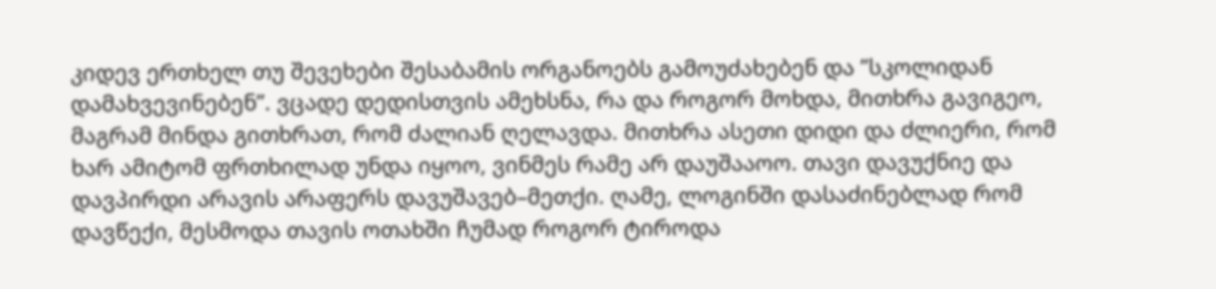კიდევ ერთხელ თუ შევეხები შესაბამის ორგანოებს გამოუძახებენ და ”სკოლიდან დამახვევინებენ”. ვცადე დედისთვის ამეხსნა, რა და როგორ მოხდა, მითხრა გავიგეო, მაგრამ მინდა გითხრათ, რომ ძალიან ღელავდა. მითხრა ასეთი დიდი და ძლიერი, რომ ხარ ამიტომ ფრთხილად უნდა იყოო, ვინმეს რამე არ დაუშააოო. თავი დავუქნიე და დავპირდი არავის არაფერს დავუშავებ–მეთქი. ღამე, ლოგინში დასაძინებლად რომ დავწექი, მესმოდა თავის ოთახში ჩუმად როგორ ტიროდა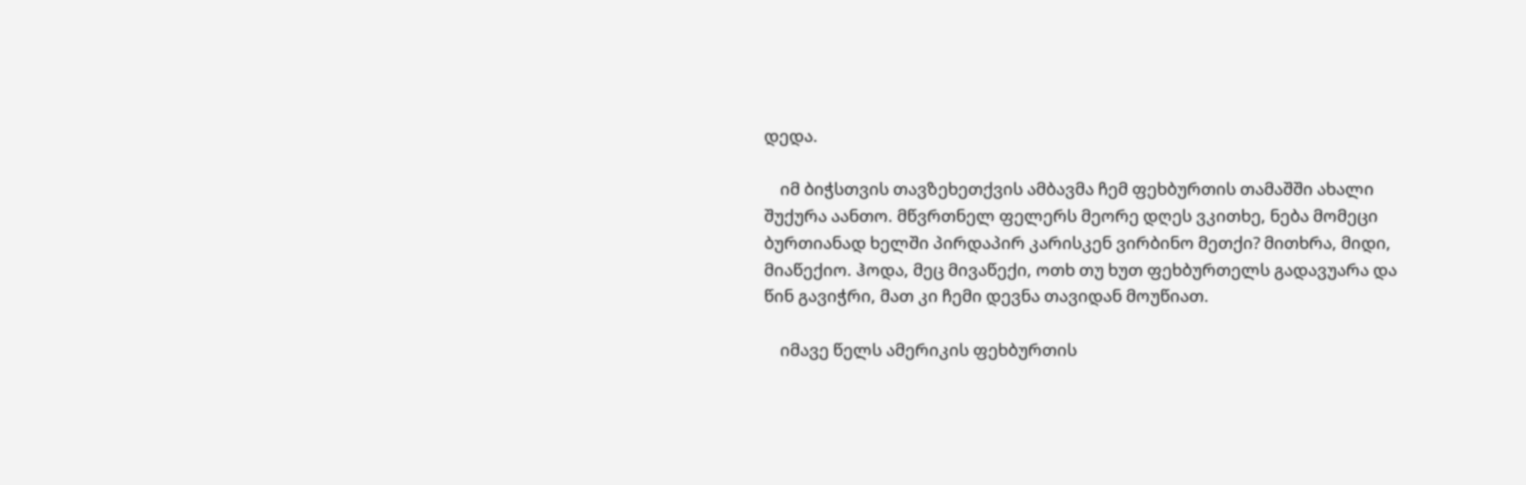დედა.

    იმ ბიჭსთვის თავზეხეთქვის ამბავმა ჩემ ფეხბურთის თამაშში ახალი შუქურა აანთო. მწვრთნელ ფელერს მეორე დღეს ვკითხე, ნება მომეცი ბურთიანად ხელში პირდაპირ კარისკენ ვირბინო მეთქი? მითხრა, მიდი, მიაწექიო. ჰოდა, მეც მივაწექი, ოთხ თუ ხუთ ფეხბურთელს გადავუარა და წინ გავიჭრი, მათ კი ჩემი დევნა თავიდან მოუწიათ.

    იმავე წელს ამერიკის ფეხბურთის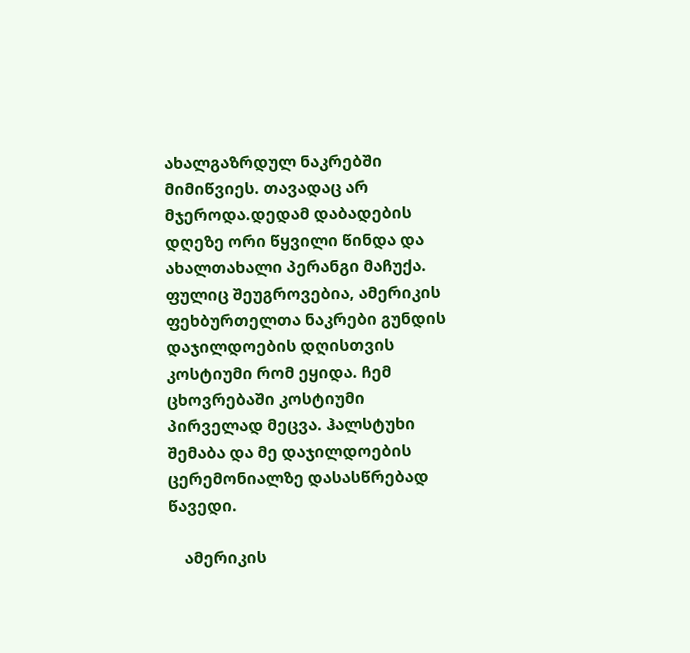ახალგაზრდულ ნაკრებში მიმიწვიეს. თავადაც არ მჯეროდა.დედამ დაბადების დღეზე ორი წყვილი წინდა და ახალთახალი პერანგი მაჩუქა. ფულიც შეუგროვებია, ამერიკის ფეხბურთელთა ნაკრები გუნდის დაჯილდოების დღისთვის კოსტიუმი რომ ეყიდა. ჩემ ცხოვრებაში კოსტიუმი პირველად მეცვა. ჰალსტუხი შემაბა და მე დაჯილდოების ცერემონიალზე დასასწრებად წავედი.

    ამერიკის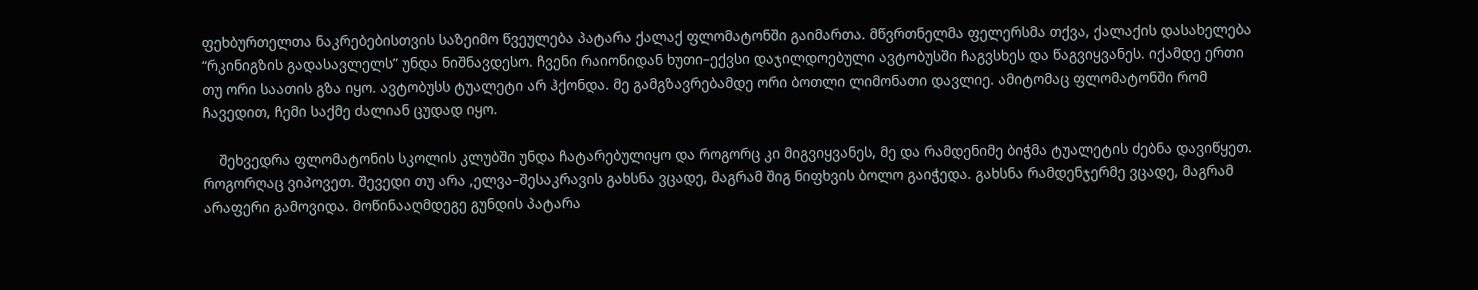ფეხბურთელთა ნაკრებებისთვის საზეიმო წვეულება პატარა ქალაქ ფლომატონში გაიმართა. მწვრთნელმა ფელერსმა თქვა, ქალაქის დასახელება “რკინიგზის გადასავლელს” უნდა ნიშნავდესო. ჩვენი რაიონიდან ხუთი–ექვსი დაჯილდოებული ავტობუსში ჩაგვსხეს და წაგვიყვანეს. იქამდე ერთი თუ ორი საათის გზა იყო. ავტობუსს ტუალეტი არ ჰქონდა. მე გამგზავრებამდე ორი ბოთლი ლიმონათი დავლიე. ამიტომაც ფლომატონში რომ ჩავედით, ჩემი საქმე ძალიან ცუდად იყო.

    შეხვედრა ფლომატონის სკოლის კლუბში უნდა ჩატარებულიყო და როგორც კი მიგვიყვანეს, მე და რამდენიმე ბიჭმა ტუალეტის ძებნა დავიწყეთ. როგორღაც ვიპოვეთ. შევედი თუ არა ,ელვა–შესაკრავის გახსნა ვცადე, მაგრამ შიგ ნიფხვის ბოლო გაიჭედა. გახსნა რამდენჯერმე ვცადე, მაგრამ არაფერი გამოვიდა. მოწინააღმდეგე გუნდის პატარა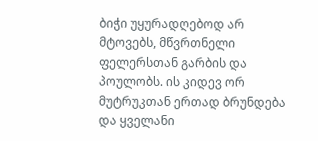ბიჭი უყურადღებოდ არ მტოვებს, მწვრთნელი ფელერსთან გარბის და პოულობს. ის კიდევ ორ მუტრუკთან ერთად ბრუნდება და ყველანი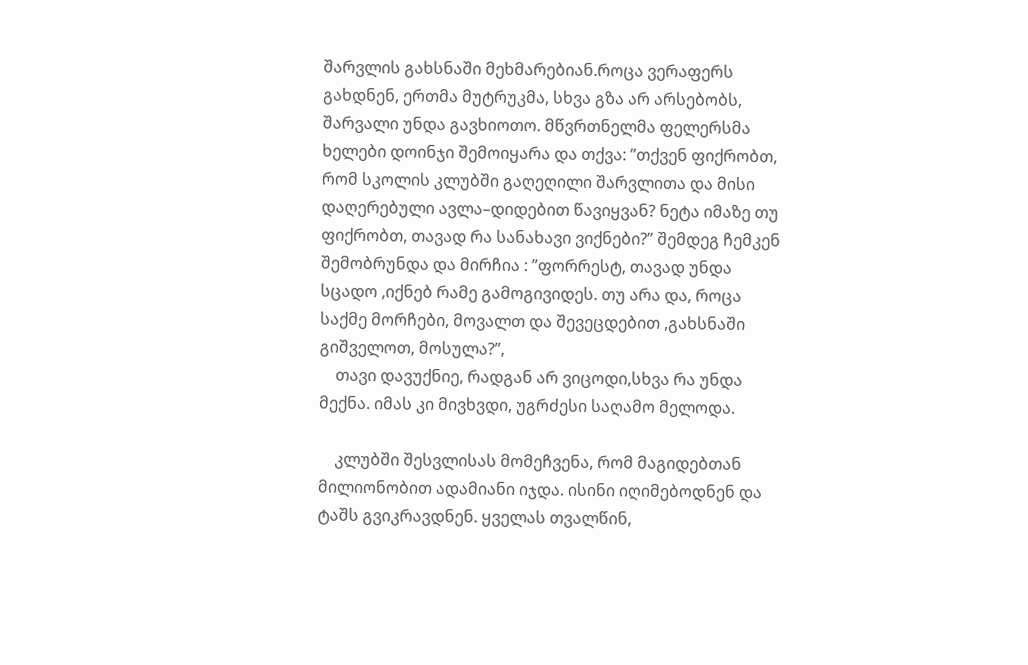შარვლის გახსნაში მეხმარებიან.როცა ვერაფერს გახდნენ, ერთმა მუტრუკმა, სხვა გზა არ არსებობს, შარვალი უნდა გავხიოთო. მწვრთნელმა ფელერსმა ხელები დოინჯი შემოიყარა და თქვა: ”თქვენ ფიქრობთ, რომ სკოლის კლუბში გაღეღილი შარვლითა და მისი დაღერებული ავლა–დიდებით წავიყვან? ნეტა იმაზე თუ ფიქრობთ, თავად რა სანახავი ვიქნები?” შემდეგ ჩემკენ შემობრუნდა და მირჩია : ”ფორრესტ, თავად უნდა სცადო ,იქნებ რამე გამოგივიდეს. თუ არა და, როცა საქმე მორჩები, მოვალთ და შევეცდებით ,გახსნაში გიშველოთ, მოსულა?”,
    თავი დავუქნიე, რადგან არ ვიცოდი,სხვა რა უნდა მექნა. იმას კი მივხვდი, უგრძესი საღამო მელოდა.

    კლუბში შესვლისას მომეჩვენა, რომ მაგიდებთან მილიონობით ადამიანი იჯდა. ისინი იღიმებოდნენ და ტაშს გვიკრავდნენ. ყველას თვალწინ,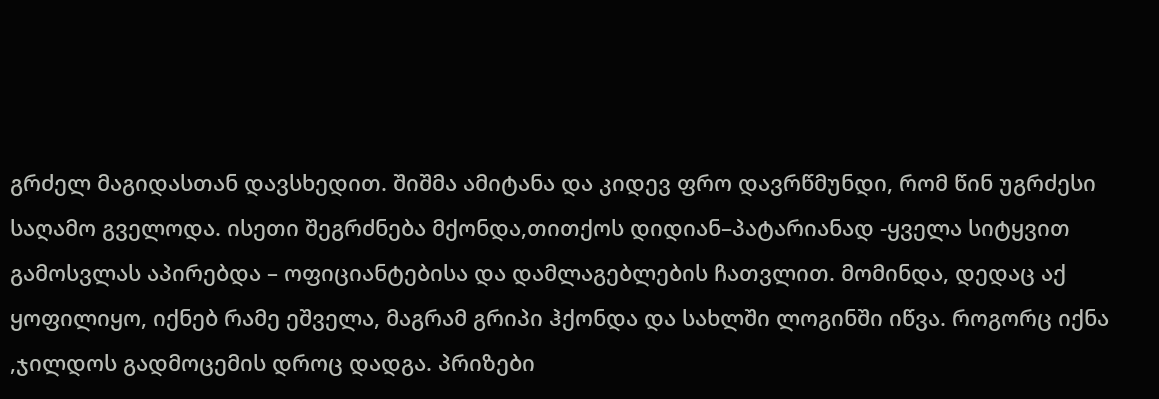გრძელ მაგიდასთან დავსხედით. შიშმა ამიტანა და კიდევ ფრო დავრწმუნდი, რომ წინ უგრძესი საღამო გველოდა. ისეთი შეგრძნება მქონდა,თითქოს დიდიან–პატარიანად -ყველა სიტყვით გამოსვლას აპირებდა – ოფიციანტებისა და დამლაგებლების ჩათვლით. მომინდა, დედაც აქ ყოფილიყო, იქნებ რამე ეშველა, მაგრამ გრიპი ჰქონდა და სახლში ლოგინში იწვა. როგორც იქნა ,ჯილდოს გადმოცემის დროც დადგა. პრიზები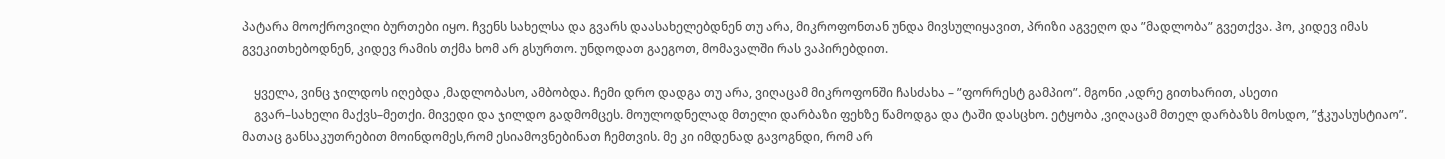პატარა მოოქროვილი ბურთები იყო. ჩვენს სახელსა და გვარს დაასახელებდნენ თუ არა, მიკროფონთან უნდა მივსულიყავით, პრიზი აგვეღო და ”მადლობა” გვეთქვა. ჰო, კიდევ იმას გვეკითხებოდნენ, კიდევ რამის თქმა ხომ არ გსურთო. უნდოდათ გაეგოთ, მომავალში რას ვაპირებდით.

    ყველა, ვინც ჯილდოს იღებდა ,მადლობასო, ამბობდა. ჩემი დრო დადგა თუ არა, ვიღაცამ მიკროფონში ჩასძახა – ”ფორრესტ გამპიო”. მგონი ,ადრე გითხარით, ასეთი
    გვარ–სახელი მაქვს–მეთქი. მივედი და ჯილდო გადმომცეს. მოულოდნელად მთელი დარბაზი ფეხზე წამოდგა და ტაში დასცხო. ეტყობა ,ვიღაცამ მთელ დარბაზს მოსდო, ”ჭკუასუსტიაო”. მათაც განსაკუთრებით მოინდომეს,რომ ესიამოვნებინათ ჩემთვის. მე კი იმდენად გავოგნდი, რომ არ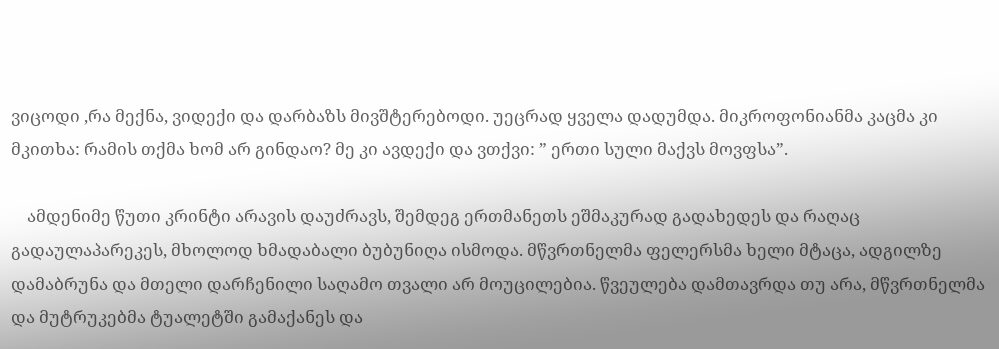ვიცოდი ,რა მექნა, ვიდექი და დარბაზს მივშტერებოდი. უეცრად ყველა დადუმდა. მიკროფონიანმა კაცმა კი მკითხა: რამის თქმა ხომ არ გინდაო? მე კი ავდექი და ვთქვი: ” ერთი სული მაქვს მოვფსა”.

    ამდენიმე წუთი კრინტი არავის დაუძრავს, შემდეგ ერთმანეთს ეშმაკურად გადახედეს და რაღაც გადაულაპარეკეს, მხოლოდ ხმადაბალი ბუბუნიღა ისმოდა. მწვრთნელმა ფელერსმა ხელი მტაცა, ადგილზე დამაბრუნა და მთელი დარჩენილი საღამო თვალი არ მოუცილებია. წვეულება დამთავრდა თუ არა, მწვრთნელმა და მუტრუკებმა ტუალეტში გამაქანეს და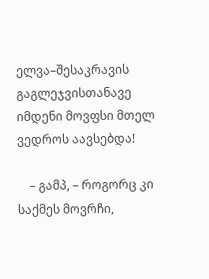ელვა–შესაკრავის გაგლეჯვისთანავე იმდენი მოვფსი მთელ ვედროს აავსებდა!

    – გამპ, – როგორც კი საქმეს მოვრჩი,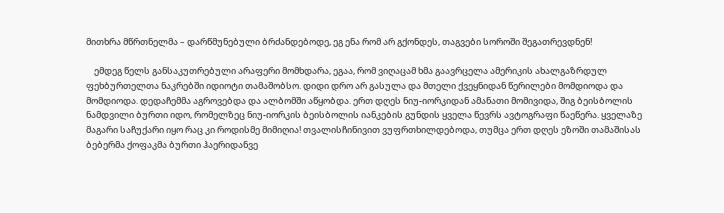მითხრა მწრთნელმა – დარწმუნებული ბრძანდებოდე, ეგ ენა რომ არ გქონდეს, თაგვები სოროში შეგათრევდნენ!

    ემდეგ წელს განსაკუთრებული არაფერი მომხდარა, ეგაა, რომ ვიღაცამ ხმა გაავრცელა ამერიკის ახალგაზრდულ ფეხბურთელთა ნაკრებში იდიოტი თამაშობსო. დიდი დრო არ გასულა და მთელი ქვეყნიდან წერილები მომდიოდა და მომდიოდა. დედაჩემმა აგროვებდა და ალბომში აწყობდა. ერთ დღეს ნიუ-იორკიდან ამანათი მომივიდა, შიგ ბეისბოლის ნამდვილი ბურთი იდო, რომელზეც ნიუ-იორკის ბეისბოლის იანკების გუნდის ყველა წევრს ავტოგრაფი წაეწერა. ყველაზე მაგარი საჩუქარი იყო რაც კი როდისმე მიმიღია! თვალისჩინივით ვუფრთხილდებოდა, თუმცა ერთ დღეს ეზოში თამაშისას ბებერმა ქოფაკმა ბურთი ჰაერიდანვე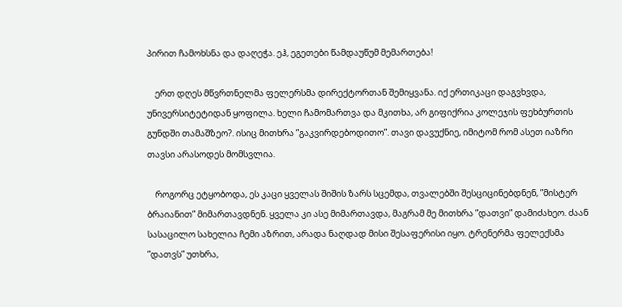პირით ჩამოხსნა და დაღეჭა. ეჰ, ეგეთები წამდაუწუმ მემართება!

    ერთ დღეს მწვრთნელმა ფელერსმა დირექტორთან შემიყვანა. იქ ერთიკაცი დაგვხვდა, უნივერსიტეტიდან ყოფილა. ხელი ჩამომართვა და მკითხა, არ გიფიქრია კოლეჯის ფეხბურთის გუნდში თამაშზეო?. ისიც მითხრა ”გაკვირდებოდითო”. თავი დავუქნიე, იმიტომ რომ ასეთ იაზრი თავსი არასოდეს მომსვლია.

    როგორც ეტყობოდა, ეს კაცი ყველას შიშის ზარს სცემდა, თვალებში შესციცინებდნენ, ”მისტერ ბრაიანით” მიმართავდნენ. ყველა კი ასე მიმართავდა, მაგრამ მე მითხრა ”დათვი” დამიძახეო. ძაან სასაცილო სახელია ჩემი აზრით, არადა ნაღდად მისი შესაფერისი იყო. ტრენერმა ფელექსმა ”დათვს” უთხრა,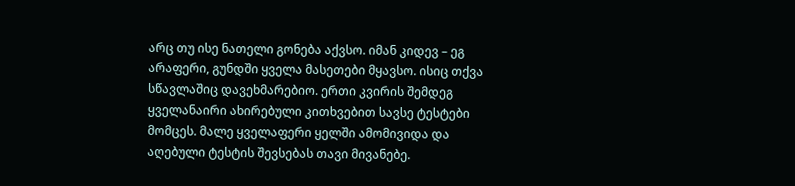არც თუ ისე ნათელი გონება აქვსო. იმან კიდევ – ეგ არაფერი, გუნდში ყველა მასეთები მყავსო. ისიც თქვა სწავლაშიც დავეხმარებიო. ერთი კვირის შემდეგ ყველანაირი ახირებული კითხვებით სავსე ტესტები მომცეს. მალე ყველაფერი ყელში ამომივიდა და აღებული ტესტის შევსებას თავი მივანებე.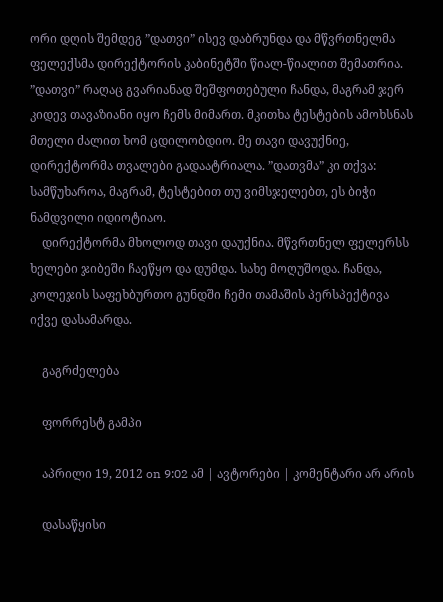ორი დღის შემდეგ ”დათვი” ისევ დაბრუნდა და მწვრთნელმა ფელექსმა დირექტორის კაბინეტში წიალ-წიალით შემათრია. ”დათვი” რაღაც გვარიანად შეშფოთებული ჩანდა, მაგრამ ჯერ კიდევ თავაზიანი იყო ჩემს მიმართ. მკითხა ტესტების ამოხსნას მთელი ძალით ხომ ცდილობდიო. მე თავი დავუქნიე, დირექტორმა თვალები გადაატრიალა. ”დათვმა” კი თქვა: სამწუხაროა, მაგრამ, ტესტებით თუ ვიმსჯელებთ, ეს ბიჭი ნამდვილი იდიოტიაო.
    დირექტორმა მხოლოდ თავი დაუქნია. მწვრთნელ ფელერსს ხელები ჯიბეში ჩაეწყო და დუმდა. სახე მოღუშოდა. ჩანდა, კოლეჯის საფეხბურთო გუნდში ჩემი თამაშის პერსპექტივა იქვე დასამარდა.

    გაგრძელება

    ფორრესტ გამპი

    აპრილი 19, 2012 on 9:02 ამ | ავტორები | კომენტარი არ არის

    დასაწყისი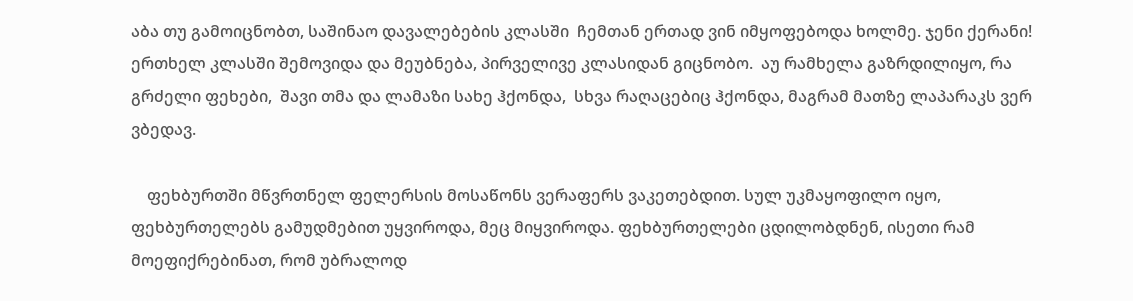აბა თუ გამოიცნობთ, საშინაო დავალებების კლასში  ჩემთან ერთად ვინ იმყოფებოდა ხოლმე. ჯენი ქერანი!  ერთხელ კლასში შემოვიდა და მეუბნება, პირველივე კლასიდან გიცნობო.  აუ რამხელა გაზრდილიყო, რა გრძელი ფეხები,  შავი თმა და ლამაზი სახე ჰქონდა,  სხვა რაღაცებიც ჰქონდა, მაგრამ მათზე ლაპარაკს ვერ ვბედავ.

    ფეხბურთში მწვრთნელ ფელერსის მოსაწონს ვერაფერს ვაკეთებდით. სულ უკმაყოფილო იყო, ფეხბურთელებს გამუდმებით უყვიროდა, მეც მიყვიროდა. ფეხბურთელები ცდილობდნენ, ისეთი რამ მოეფიქრებინათ, რომ უბრალოდ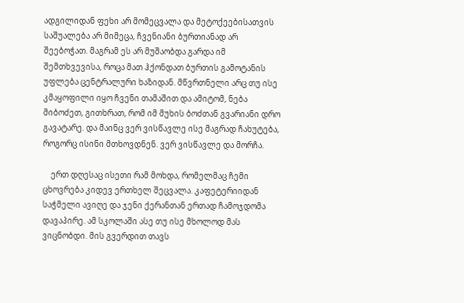ადგილიდან ფეხი არ მომეცვალა და მეტოქეებისათვის საშუალება არ მიმეცა, ჩვენიანი ბურთიანად არ შეებოჭათ. მაგრამ ეს არ მუშაობდა გარდა იმ შემთხვევისა, როცა მათ ჰქონდათ ბურთის გამოტანის უფლება ცენტრალური ხაზიდან. მწვრთნელი არც თუ ისე კმაყოფილი იყო ჩვენი თამაშით და ამიტომ, ნება მიბოძეთ, გითხრათ, რომ იმ მუხის ბოძთან გვარიანი დრო გავატარე. და მაინც ვერ ვისწავლე ისე მაგრად ჩახუტება, როგორც ისინი მთხოვდნენ. ვერ ვისწავლე და მორჩა.

    ერთ დღესაც ისეთი რამ მოხდა, რომელმაც ჩემი ცხოვრება კიდევ ერთხელ შეცვალა. კაფეტერიიდან საჭმელი ავიღე და ჯენი ქერანთან ერთად ჩამოჯდომა დავაპირე. ამ სკოლაში ასე თუ ისე მხოლოდ მას ვიცნობდი. მის გვერდით თავს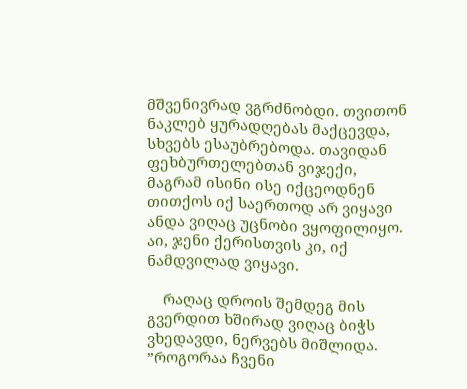მშვენივრად ვგრძნობდი. თვითონ ნაკლებ ყურადღებას მაქცევდა, სხვებს ესაუბრებოდა. თავიდან ფეხბურთელებთან ვიჯექი, მაგრამ ისინი ისე იქცეოდნენ თითქოს იქ საერთოდ არ ვიყავი ანდა ვიღაც უცნობი ვყოფილიყო. აი, ჯენი ქერისთვის კი, იქ ნამდვილად ვიყავი.

    რაღაც დროის შემდეგ მის გვერდით ხშირად ვიღაც ბიჭს ვხედავდი, ნერვებს მიშლიდა. ”როგორაა ჩვენი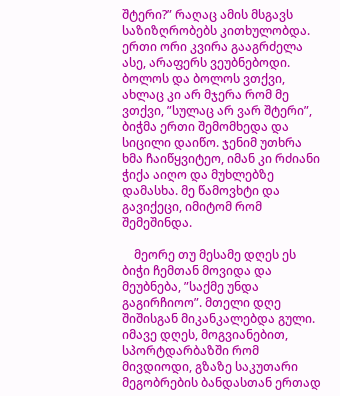შტერი?” რაღაც ამის მსგავს საზიზღრობებს კითხულობდა. ერთი ორი კვირა გააგრძელა ასე, არაფერს ვეუბნებოდი. ბოლოს და ბოლოს ვთქვი, ახლაც კი არ მჯერა რომ მე ვთქვი, ”სულაც არ ვარ შტერი”, ბიჭმა ერთი შემომხედა და სიცილი დაიწო. ჯენიმ უთხრა ხმა ჩაიწყვიტეო, იმან კი რძიანი ჭიქა აიღო და მუხლებზე დამასხა. მე წამოვხტი და გავიქეცი, იმიტომ რომ შემეშინდა.

    მეორე თუ მესამე დღეს ეს ბიჭი ჩემთან მოვიდა და მეუბნება, ”საქმე უნდა გაგირჩიოო”. მთელი დღე შიშისგან მიკანკალებდა გული. იმავე დღეს, მოგვიანებით, სპორტდარბაზში რომ მივდიოდი, გზაზე საკუთარი მეგობრების ბანდასთან ერთად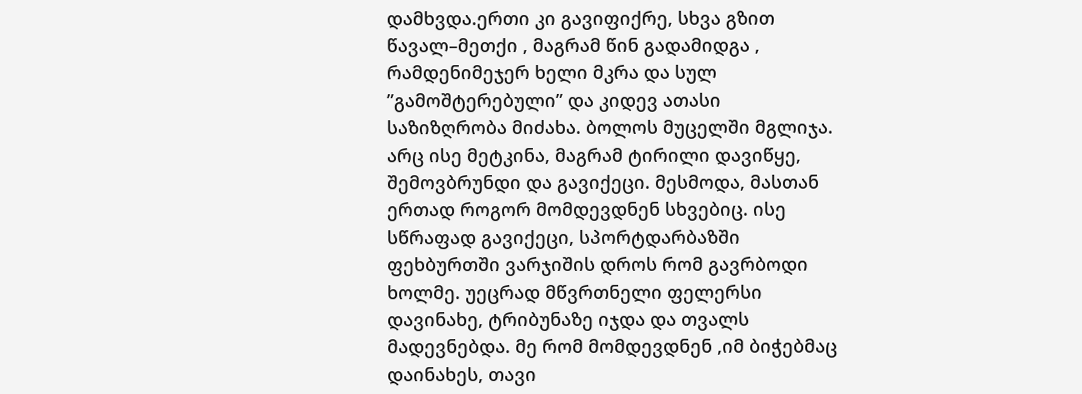დამხვდა.ერთი კი გავიფიქრე, სხვა გზით წავალ–მეთქი , მაგრამ წინ გადამიდგა , რამდენიმეჯერ ხელი მკრა და სულ ”გამოშტერებული” და კიდევ ათასი საზიზღრობა მიძახა. ბოლოს მუცელში მგლიჯა. არც ისე მეტკინა, მაგრამ ტირილი დავიწყე, შემოვბრუნდი და გავიქეცი. მესმოდა, მასთან ერთად როგორ მომდევდნენ სხვებიც. ისე სწრაფად გავიქეცი, სპორტდარბაზში ფეხბურთში ვარჯიშის დროს რომ გავრბოდი ხოლმე. უეცრად მწვრთნელი ფელერსი დავინახე, ტრიბუნაზე იჯდა და თვალს მადევნებდა. მე რომ მომდევდნენ ,იმ ბიჭებმაც დაინახეს, თავი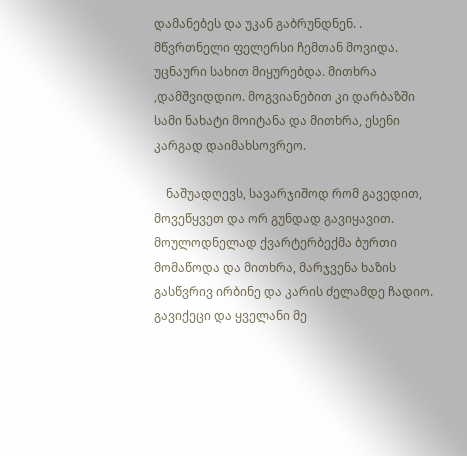დამანებეს და უკან გაბრუნდნენ. . მწვრთნელი ფელერსი ჩემთან მოვიდა. უცნაური სახით მიყურებდა. მითხრა ,დამშვიდდიო. მოგვიანებით კი დარბაზში სამი ნახატი მოიტანა და მითხრა, ესენი კარგად დაიმახსოვრეო.

    ნაშუადღევს, სავარჯიშოდ რომ გავედით, მოვეწყვეთ და ორ გუნდად გავიყავით. მოულოდნელად ქვარტერბექმა ბურთი მომაწოდა და მითხრა, მარჯვენა ხაზის გასწვრივ ირბინე და კარის ძელამდე ჩადიო. გავიქეცი და ყველანი მე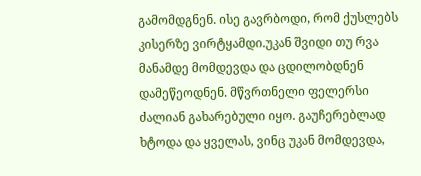გამომდგნენ. ისე გავრბოდი, რომ ქუსლებს კისერზე ვირტყამდი.უკან შვიდი თუ რვა მანამდე მომდევდა და ცდილობდნენ დამეწეოდნენ. მწვრთნელი ფელერსი ძალიან გახარებული იყო. გაუჩერებლად ხტოდა და ყველას, ვინც უკან მომდევდა,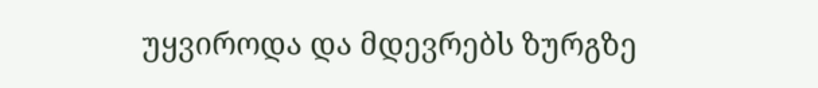უყვიროდა და მდევრებს ზურგზე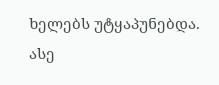ხელებს უტყაპუნებდა. ასე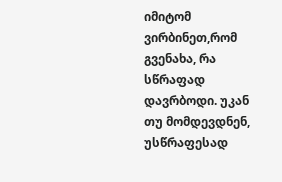იმიტომ ვირბინეთ,რომ გვენახა, რა სწრაფად დავრბოდი. უკან თუ მომდევდნენ, უსწრაფესად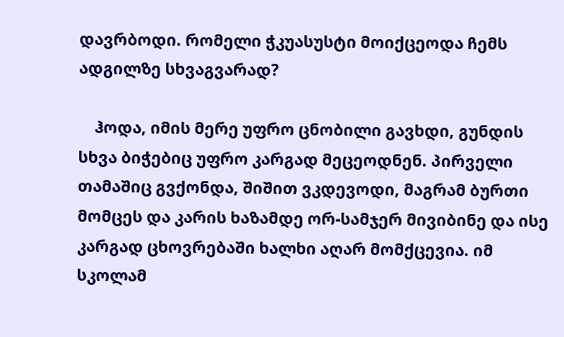დავრბოდი. რომელი ჭკუასუსტი მოიქცეოდა ჩემს ადგილზე სხვაგვარად?

    ჰოდა, იმის მერე უფრო ცნობილი გავხდი, გუნდის სხვა ბიჭებიც უფრო კარგად მეცეოდნენ. პირველი თამაშიც გვქონდა, შიშით ვკდევოდი, მაგრამ ბურთი მომცეს და კარის ხაზამდე ორ-სამჯერ მივიბინე და ისე კარგად ცხოვრებაში ხალხი აღარ მომქცევია. იმ სკოლამ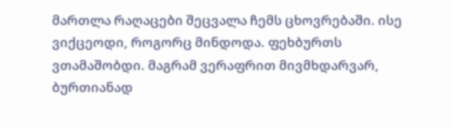მართლა რაღაცები შეცვალა ჩემს ცხოვრებაში. ისე ვიქცეოდი, როგორც მინდოდა. ფეხბურთს ვთამაშობდი. მაგრამ ვერაფრით მივმხდარვარ, ბურთიანად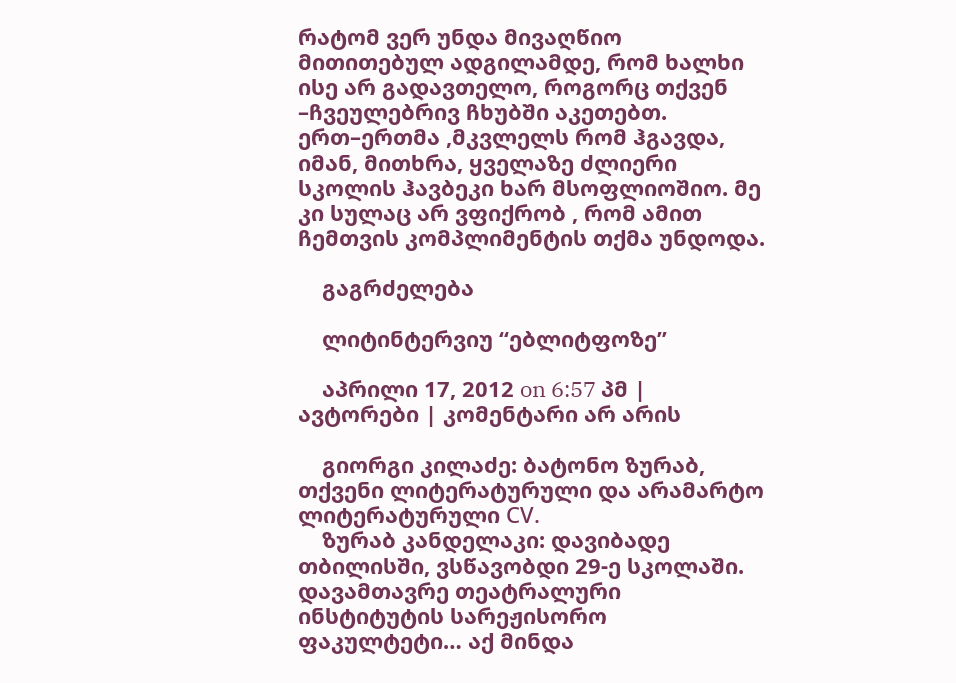რატომ ვერ უნდა მივაღწიო მითითებულ ადგილამდე, რომ ხალხი ისე არ გადავთელო, როგორც თქვენ –ჩვეულებრივ ჩხუბში აკეთებთ. ერთ–ერთმა ,მკვლელს რომ ჰგავდა, იმან, მითხრა, ყველაზე ძლიერი სკოლის ჰავბეკი ხარ მსოფლიოშიო. მე კი სულაც არ ვფიქრობ , რომ ამით ჩემთვის კომპლიმენტის თქმა უნდოდა.

    გაგრძელება

    ლიტინტერვიუ “ებლიტფოზე”

    აპრილი 17, 2012 on 6:57 პმ | ავტორები | კომენტარი არ არის

    გიორგი კილაძე: ბატონო ზურაბ, თქვენი ლიტერატურული და არამარტო ლიტერატურული СV.
    ზურაბ კანდელაკი: დავიბადე თბილისში, ვსწავობდი 29-ე სკოლაში. დავამთავრე თეატრალური ინსტიტუტის სარეჟისორო ფაკულტეტი… აქ მინდა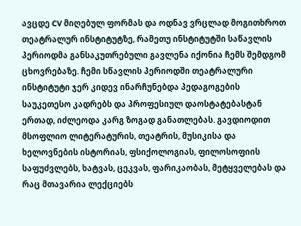ავცდე CV მიღებულ ფორმას და ოდნავ ვრცლად მოგითხროთ თეატრალურ ინსტიტუტზე, რამეთუ ინსტიტუტში საწავლის პერიოდმა განსაკუთრებული გავლენა იქონია ჩემს შემდგომ ცხოვრებაზე. ჩემი სწავლის პერიოდში თეატრალური ინსტიტუტი ჯერ კიდევ ინარჩუნებდა პედაგოგების საუკეთესო კადრებს და პროფესიულ დაოსტატებასტან ერთად, იძლეოდა კარგ ზოგად განათლებას. გავდიოდით მსოფლიო ლიტერატურის, თეატრის, მუსიკისა და ხელოვნების ისტორიას, ფსიქოლოგიას, ფილოსოფიის საფუძვლებს, ხატვას, ცეკვას, ფარიკაობას, მეტყველებას და რაც მთავარია ლექციებს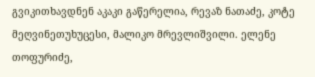გვიკითხავდნენ აკაკი გაწერელია, რევაზ ნათაძე, კოტე მეღვინეთუხუცესი, მალიკო მრევლიშვილი. ელენე თოფურიძე,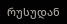რუსუდან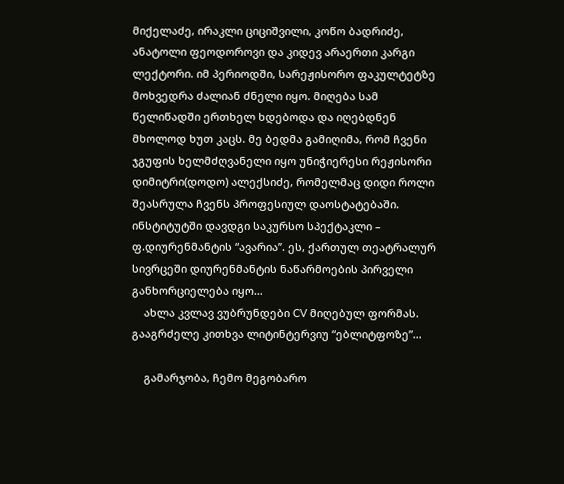მიქელაძე, ირაკლი ციციშვილი, კოწო ბადრიძე, ანატოლი ფეოდოროვი და კიდევ არაერთი კარგი ლექტორი. იმ პერიოდში, სარეჟისორო ფაკულტეტზე მოხვედრა ძალიან ძნელი იყო. მიღება სამ წელიწადში ერთხელ ხდებოდა და იღებდნენ მხოლოდ ხუთ კაცს. მე ბედმა გამიღიმა, რომ ჩვენი ჯგუფის ხელმძღვანელი იყო უნიჭიერესი რეჟისორი დიმიტრი(დოდო) ალექსიძე, რომელმაც დიდი როლი შეასრულა ჩვენს პროფესიულ დაოსტატებაში. ინსტიტუტში დავდგი საკურსო სპექტაკლი – ფ.დიურენმანტის “ავარია’’. ეს, ქართულ თეატრალურ სივრცეში დიურენმანტის ნაწარმოების პირველი განხორციელება იყო…
    ახლა კვლავ ვუბრუნდები CV მიღებულ ფორმას. გააგრძელე კითხვა ლიტინტერვიუ “ებლიტფოზე”…

    გამარჯობა, ჩემო მეგობარო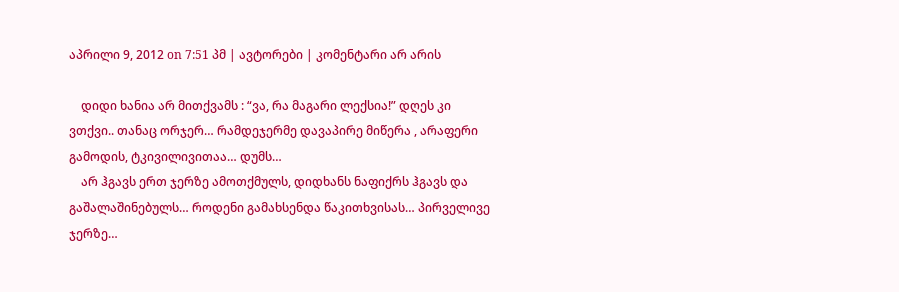აპრილი 9, 2012 on 7:51 პმ | ავტორები | კომენტარი არ არის

    დიდი ხანია არ მითქვამს : “ვა, რა მაგარი ლექსია!” დღეს კი ვთქვი.. თანაც ორჯერ… რამდეჯერმე დავაპირე მიწერა , არაფერი გამოდის, ტკივილივითაა… დუმს…
    არ ჰგავს ერთ ჯერზე ამოთქმულს, დიდხანს ნაფიქრს ჰგავს და გაშალაშინებულს… როდენი გამახსენდა წაკითხვისას… პირველივე ჯერზე…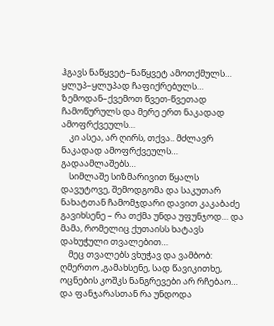ჰგავს ნაწყვეტ–ნაწყვეტ ამოთქმულს… ყლუპ–ყლუპად ჩაფიქრებულს… ზემოდან–ქვემოთ წვეთ-წვეთად ჩამოწურულს და მერე ერთ ნაკადად ამოფრქვეულს…
    კი ასეა, არ ღირს, თქვა.. მძლავრ ნაკადად ამოფრქვეულს… გადაამლაშებს…
    სიმლაშე სიზმარივით წყალს დავუტოვე, შემოდგომა და საკუთარ ნახატთან ჩამომჯდარი დავით კაკაბაძე გავიხსენე – რა თქმა უნდა უფუნჯოდ… და მამა, რომელიც ქუთაისს ხატავს დახუჭული თვალებით…
    მეც თვალებს ვხუჭავ და ვამბობ: ღმერთო ,გამახსენე, სად წავიკითხე, ოცნების კოშკს ნანგრევები არ რჩებაო… და ფანჯარასთან რა უნდოდა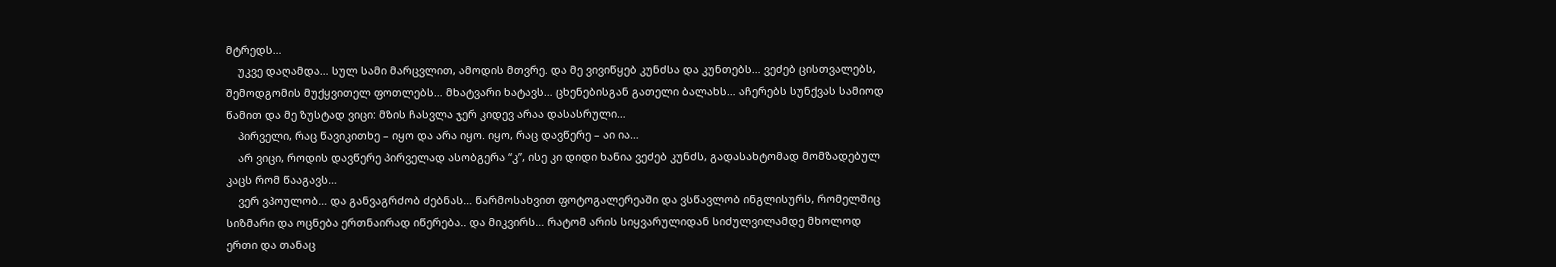მტრედს…
    უკვე დაღამდა… სულ სამი მარცვლით, ამოდის მთვრე. და მე ვივიწყებ კუნძსა და კუნთებს… ვეძებ ცისთვალებს, შემოდგომის მუქყვითელ ფოთლებს… მხატვარი ხატავს… ცხენებისგან გათელი ბალახს… აჩერებს სუნქვას სამიოდ წამით და მე ზუსტად ვიცი: მზის ჩასვლა ჯერ კიდევ არაა დასასრული…
    პირველი, რაც წავიკითხე – იყო და არა იყო. იყო, რაც დავწერე – აი ია…
    არ ვიცი, როდის დავწერე პირველად ასობგერა “კ”, ისე კი დიდი ხანია ვეძებ კუნძს, გადასახტომად მომზადებულ კაცს რომ წააგავს…
    ვერ ვპოულობ… და განვაგრძობ ძებნას… წარმოსახვით ფოტოგალერეაში და ვსწავლობ ინგლისურს, რომელშიც სიზმარი და ოცნება ერთნაირად იწერება.. და მიკვირს… რატომ არის სიყვარულიდან სიძულვილამდე მხოლოდ ერთი და თანაც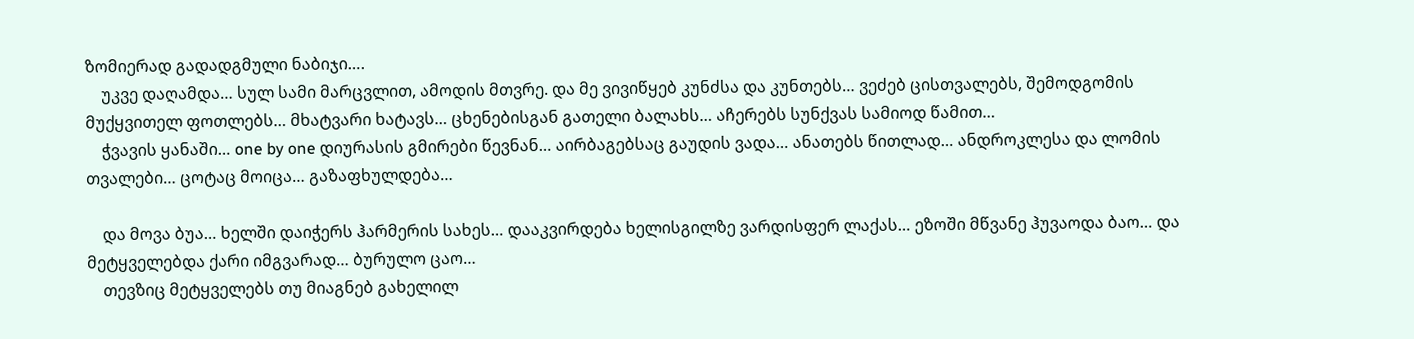ზომიერად გადადგმული ნაბიჯი….
    უკვე დაღამდა… სულ სამი მარცვლით, ამოდის მთვრე. და მე ვივიწყებ კუნძსა და კუნთებს… ვეძებ ცისთვალებს, შემოდგომის მუქყვითელ ფოთლებს… მხატვარი ხატავს… ცხენებისგან გათელი ბალახს… აჩერებს სუნქვას სამიოდ წამით…
    ჭვავის ყანაში… one by one დიურასის გმირები წევნან… აირბაგებსაც გაუდის ვადა… ანათებს წითლად… ანდროკლესა და ლომის თვალები… ცოტაც მოიცა… გაზაფხულდება…

    და მოვა ბუა… ხელში დაიჭერს ჰარმერის სახეს… დააკვირდება ხელისგილზე ვარდისფერ ლაქას… ეზოში მწვანე ჰუვაოდა ბაო… და მეტყველებდა ქარი იმგვარად… ბურულო ცაო…
    თევზიც მეტყველებს თუ მიაგნებ გახელილ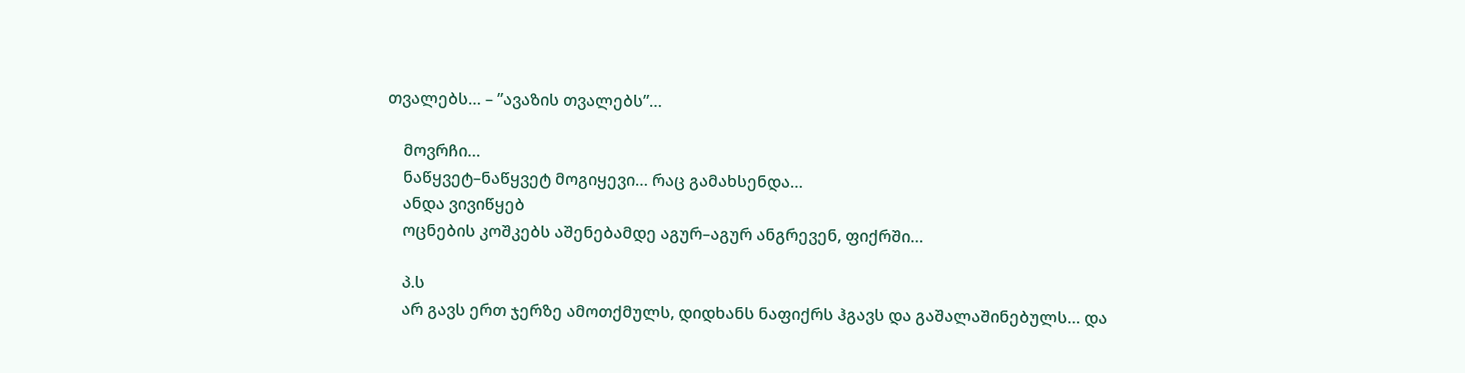თვალებს… – ”ავაზის თვალებს”…

    მოვრჩი…
    ნაწყვეტ–ნაწყვეტ მოგიყევი… რაც გამახსენდა…
    ანდა ვივიწყებ
    ოცნების კოშკებს აშენებამდე აგურ–აგურ ანგრევენ, ფიქრში…

    პ.ს
    არ გავს ერთ ჯერზე ამოთქმულს, დიდხანს ნაფიქრს ჰგავს და გაშალაშინებულს… და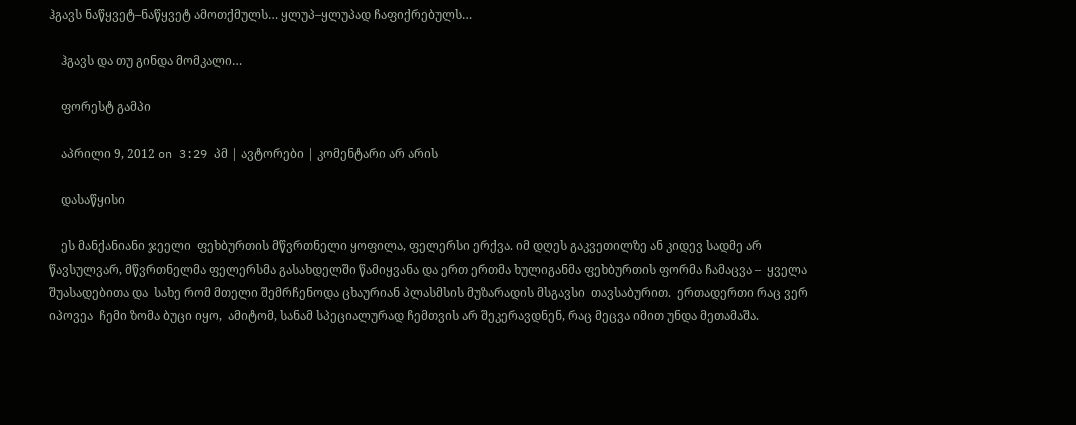ჰგავს ნაწყვეტ–ნაწყვეტ ამოთქმულს… ყლუპ–ყლუპად ჩაფიქრებულს…

    ჰგავს და თუ გინდა მომკალი…

    ფორესტ გამპი

    აპრილი 9, 2012 on 3:29 პმ | ავტორები | კომენტარი არ არის

    დასაწყისი

    ეს მანქანიანი ჯეელი  ფეხბურთის მწვრთნელი ყოფილა, ფელერსი ერქვა. იმ დღეს გაკვეთილზე ან კიდევ სადმე არ წავსულვარ, მწვრთნელმა ფელერსმა გასახდელში წამიყვანა და ერთ ერთმა ხულიგანმა ფეხბურთის ფორმა ჩამაცვა –  ყველა შუასადებითა და  სახე რომ მთელი შემრჩენოდა ცხაურიან პლასმსის მუზარადის მსგავსი  თავსაბურით.  ერთადერთი რაც ვერ იპოვეა  ჩემი ზომა ბუცი იყო,  ამიტომ, სანამ სპეციალურად ჩემთვის არ შეკერავდნენ, რაც მეცვა იმით უნდა მეთამაშა.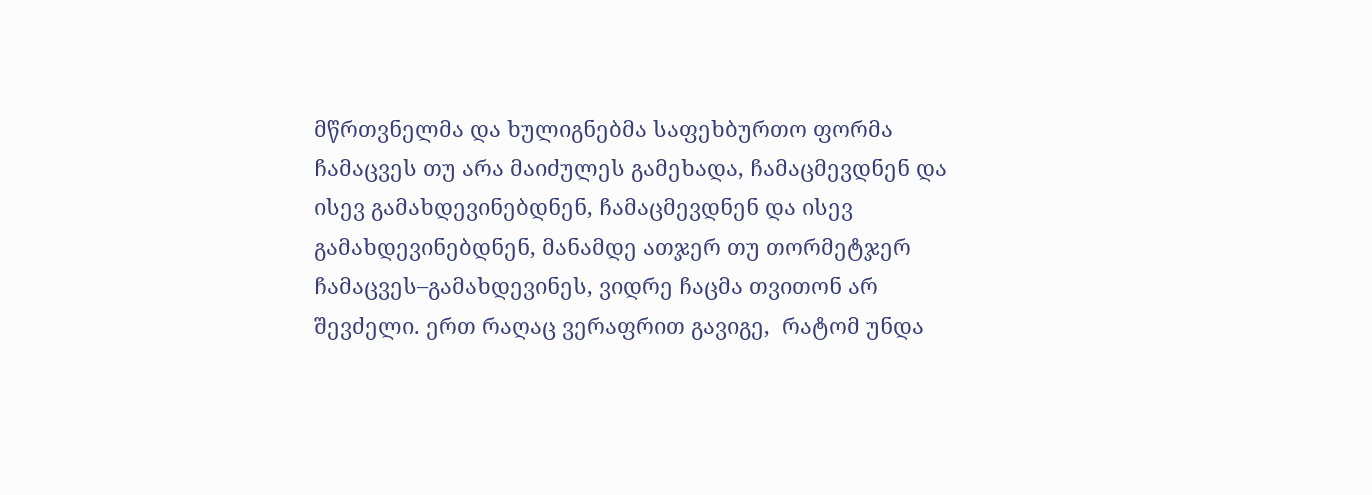მწრთვნელმა და ხულიგნებმა საფეხბურთო ფორმა ჩამაცვეს თუ არა მაიძულეს გამეხადა, ჩამაცმევდნენ და ისევ გამახდევინებდნენ, ჩამაცმევდნენ და ისევ გამახდევინებდნენ, მანამდე ათჯერ თუ თორმეტჯერ ჩამაცვეს–გამახდევინეს, ვიდრე ჩაცმა თვითონ არ შევძელი. ერთ რაღაც ვერაფრით გავიგე,  რატომ უნდა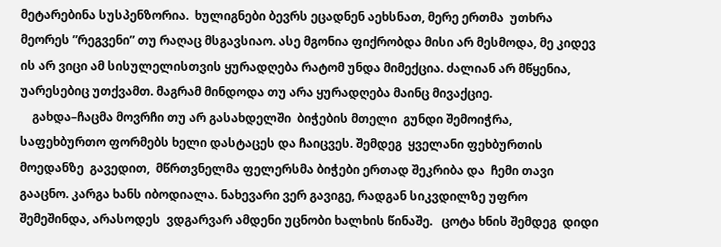მეტარებინა სუსპენზორია.  ხულიგნები ბევრს ეცადნენ აეხსნათ, მერე ერთმა  უთხრა მეორეს ”რეგვენი” თუ რაღაც მსგავსიაო. ასე მგონია ფიქრობდა მისი არ მესმოდა, მე კიდევ ის არ ვიცი ამ სისულელისთვის ყურადღება რატომ უნდა მიმექცია. ძალიან არ მწყენია,  უარესებიც უთქვამთ. მაგრამ მინდოდა თუ არა ყურადღება მაინც მივაქციე.
    გახდა–ჩაცმა მოვრჩი თუ არ გასახდელში  ბიჭების მთელი  გუნდი შემოიჭრა, საფეხბურთო ფორმებს ხელი დასტაცეს და ჩაიცვეს. შემდეგ  ყველანი ფეხბურთის მოედანზე  გავედით,  მწრთვნელმა ფელერსმა ბიჭები ერთად შეკრიბა და  ჩემი თავი გააცნო. კარგა ხანს იბოდიალა. ნახევარი ვერ გავიგე, რადგან სიკვდილზე უფრო  შემეშინდა, არასოდეს  ვდგარვარ ამდენი უცნობი ხალხის წინაშე.   ცოტა ხნის შემდეგ  დიდი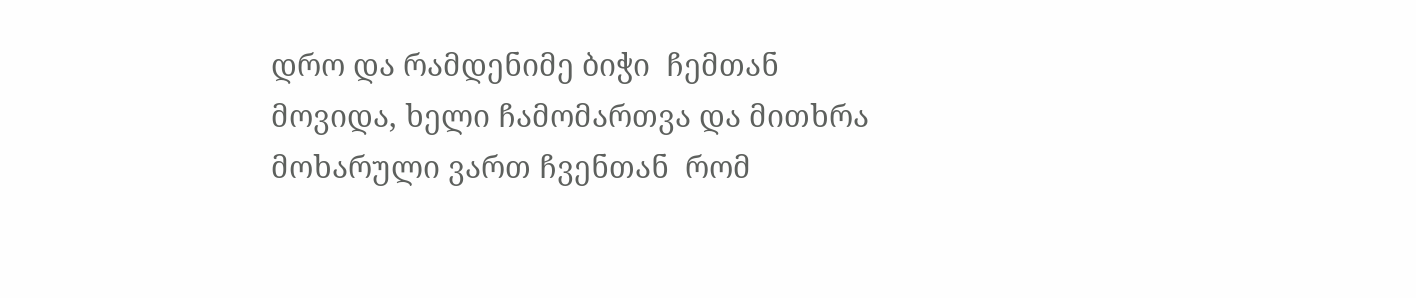დრო და რამდენიმე ბიჭი  ჩემთან მოვიდა, ხელი ჩამომართვა და მითხრა  მოხარული ვართ ჩვენთან  რომ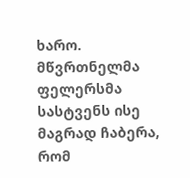ხარო.  მწვრთნელმა ფელერსმა სასტვენს ისე მაგრად ჩაბერა, რომ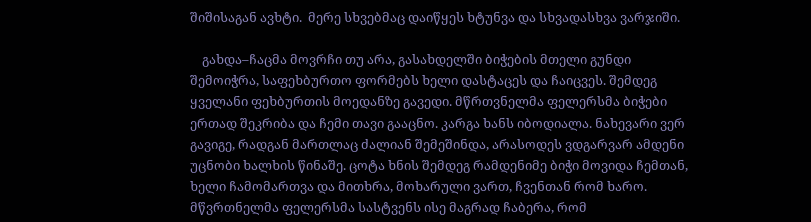შიშისაგან ავხტი.  მერე სხვებმაც დაიწყეს ხტუნვა და სხვადასხვა ვარჯიში.

    გახდა–ჩაცმა მოვრჩი თუ არა, გასახდელში ბიჭების მთელი გუნდი შემოიჭრა, საფეხბურთო ფორმებს ხელი დასტაცეს და ჩაიცვეს. შემდეგ ყველანი ფეხბურთის მოედანზე გავედი. მწრთვნელმა ფელერსმა ბიჭები ერთად შეკრიბა და ჩემი თავი გააცნო. კარგა ხანს იბოდიალა. ნახევარი ვერ გავიგე, რადგან მართლაც ძალიან შემეშინდა, არასოდეს ვდგარვარ ამდენი უცნობი ხალხის წინაშე. ცოტა ხნის შემდეგ რამდენიმე ბიჭი მოვიდა ჩემთან, ხელი ჩამომართვა და მითხრა, მოხარული ვართ, ჩვენთან რომ ხარო. მწვრთნელმა ფელერსმა სასტვენს ისე მაგრად ჩაბერა, რომ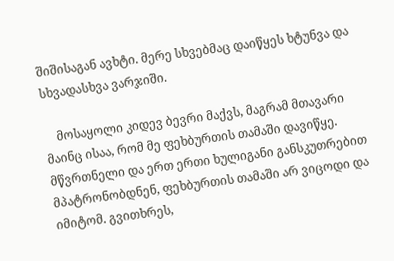შიშისაგან ავხტი. მერე სხვებმაც დაიწყეს ხტუნვა და სხვადასხვა ვარჯიში.

    მოსაყოლი კიდევ ბევრი მაქვს, მაგრამ მთავარი მაინც ისაა, რომ მე ფეხბურთის თამაში დავიწყე. მწვრთნელი და ერთ ერთი ხულიგანი განსკუთრებით მპატრონობდნენ, ფეხბურთის თამაში არ ვიცოდი და იმიტომ. გვითხრეს,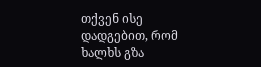თქვენ ისე დადგებით, რომ ხალხს გზა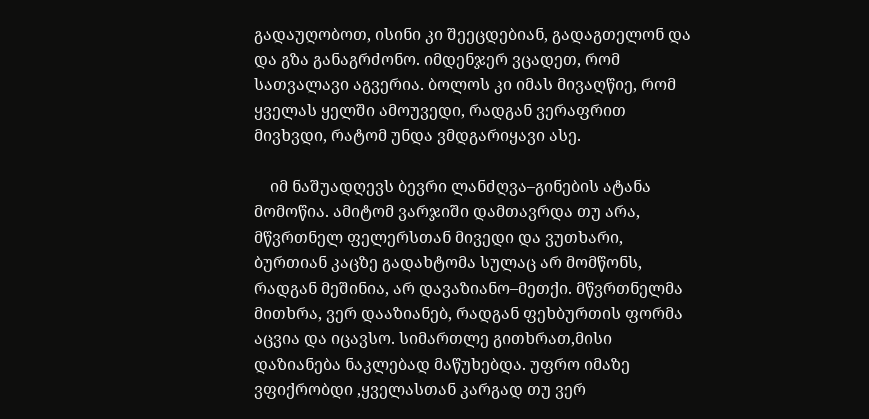გადაუღობოთ, ისინი კი შეეცდებიან, გადაგთელონ და და გზა განაგრძონო. იმდენჯერ ვცადეთ, რომ სათვალავი აგვერია. ბოლოს კი იმას მივაღწიე, რომ ყველას ყელში ამოუვედი, რადგან ვერაფრით მივხვდი, რატომ უნდა ვმდგარიყავი ასე.

    იმ ნაშუადღევს ბევრი ლანძღვა–გინების ატანა მომოწია. ამიტომ ვარჯიში დამთავრდა თუ არა, მწვრთნელ ფელერსთან მივედი და ვუთხარი, ბურთიან კაცზე გადახტომა სულაც არ მომწონს, რადგან მეშინია, არ დავაზიანო–მეთქი. მწვრთნელმა მითხრა, ვერ დააზიანებ, რადგან ფეხბურთის ფორმა აცვია და იცავსო. სიმართლე გითხრათ,მისი დაზიანება ნაკლებად მაწუხებდა. უფრო იმაზე ვფიქრობდი ,ყველასთან კარგად თუ ვერ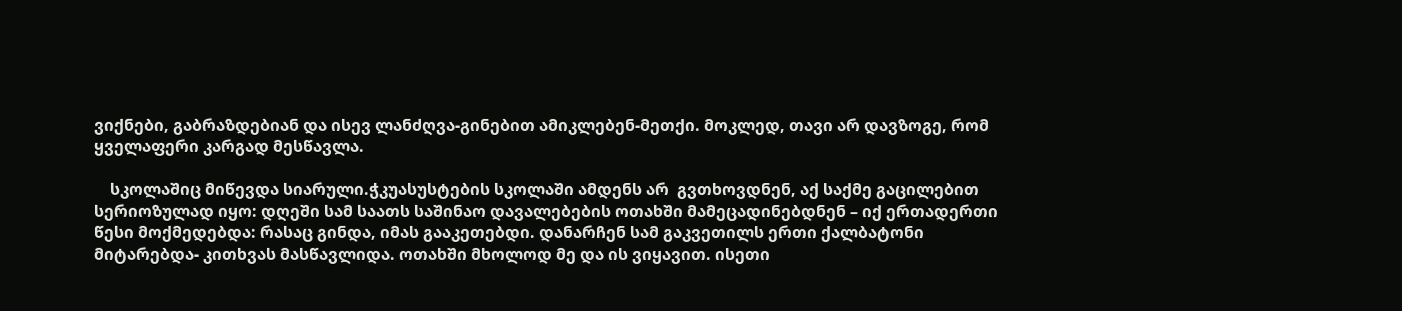ვიქნები, გაბრაზდებიან და ისევ ლანძღვა-გინებით ამიკლებენ-მეთქი. მოკლედ, თავი არ დავზოგე, რომ ყველაფერი კარგად მესწავლა.

    სკოლაშიც მიწევდა სიარული.ჭკუასუსტების სკოლაში ამდენს არ  გვთხოვდნენ, აქ საქმე გაცილებით სერიოზულად იყო: დღეში სამ საათს საშინაო დავალებების ოთახში მამეცადინებდნენ – იქ ერთადერთი წესი მოქმედებდა: რასაც გინდა, იმას გააკეთებდი. დანარჩენ სამ გაკვეთილს ერთი ქალბატონი მიტარებდა- კითხვას მასწავლიდა. ოთახში მხოლოდ მე და ის ვიყავით. ისეთი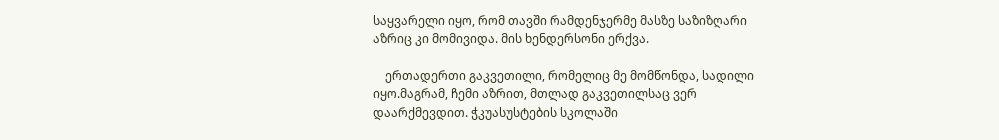საყვარელი იყო, რომ თავში რამდენჯერმე მასზე საზიზღარი აზრიც კი მომივიდა. მის ხენდერსონი ერქვა.

    ერთადერთი გაკვეთილი, რომელიც მე მომწონდა, სადილი იყო.მაგრამ, ჩემი აზრით, მთლად გაკვეთილსაც ვერ დაარქმევდით. ჭკუასუსტების სკოლაში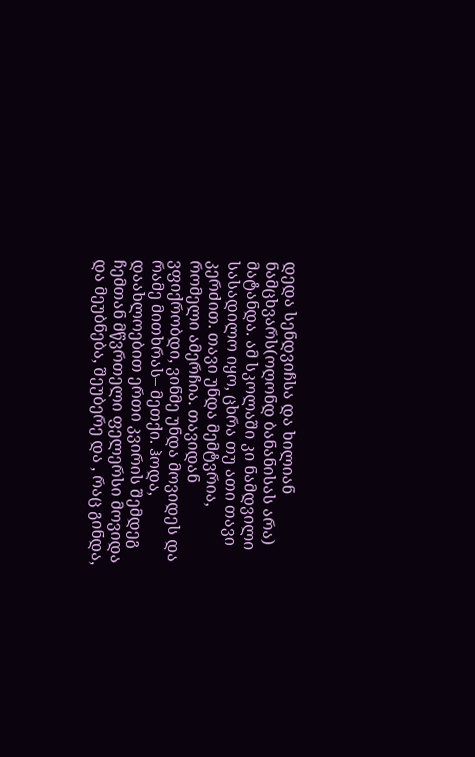დედა სენდვიჩსა და ხილიან ნამცხვარს(ოღონდ ბანანისას არა) მატანდა. ამ სკოლაში კი ნამდვილი სასადილო იყო, ცხრა თუ ათი თავი კერძით. თავი უნდა მემტვრია, რომელი ამერჩია. თავიდან ვფიქრობდი, ვინმე უნდა მოვიდეს და რამე მითხრას– მეთქი. ჰოდა, დაახლოებით ერთი კვირის შემდეგ ჩემთან მწვრთელი ფელერსი მოვიდა და მეუბნება, შეუბერე და , რაც გინდა,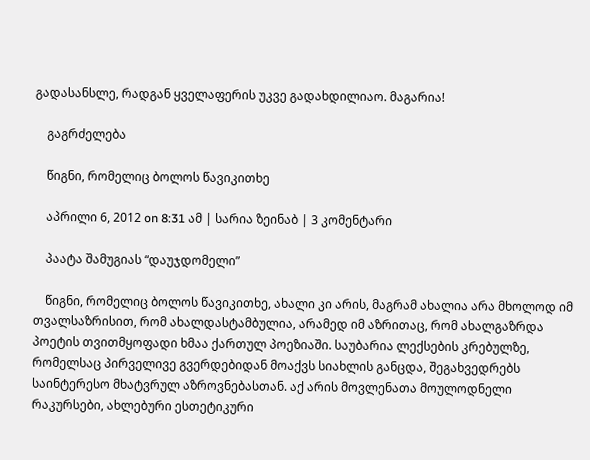გადასანსლე, რადგან ყველაფერის უკვე გადახდილიაო. მაგარია!

    გაგრძელება

    წიგნი, რომელიც ბოლოს წავიკითხე

    აპრილი 6, 2012 on 8:31 ამ | სარია ზეინაბ | 3 კომენტარი

    პაატა შამუგიას “დაუჯდომელი”

    წიგნი, რომელიც ბოლოს წავიკითხე, ახალი კი არის, მაგრამ ახალია არა მხოლოდ იმ თვალსაზრისით, რომ ახალდასტამბულია, არამედ იმ აზრითაც, რომ ახალგაზრდა პოეტის თვითმყოფადი ხმაა ქართულ პოეზიაში. საუბარია ლექსების კრებულზე, რომელსაც პირველივე გვერდებიდან მოაქვს სიახლის განცდა, შეგახვედრებს საინტერესო მხატვრულ აზროვნებასთან. აქ არის მოვლენათა მოულოდნელი რაკურსები, ახლებური ესთეტიკური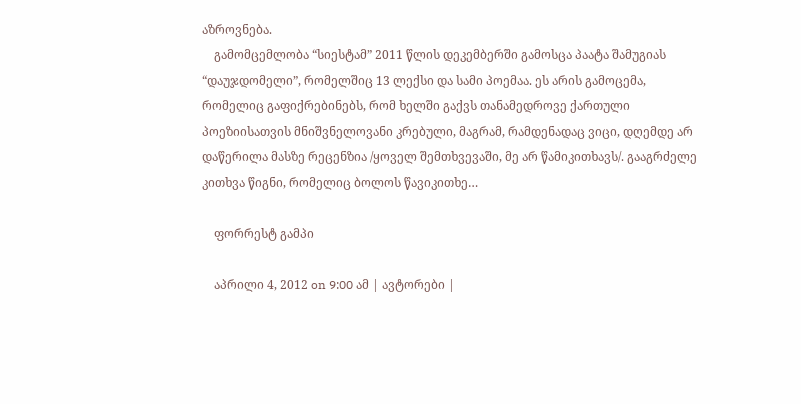აზროვნება.
    გამომცემლობა “სიესტამ” 2011 წლის დეკემბერში გამოსცა პაატა შამუგიას “დაუჯდომელი”, რომელშიც 13 ლექსი და სამი პოემაა. ეს არის გამოცემა, რომელიც გაფიქრებინებს, რომ ხელში გაქვს თანამედროვე ქართული პოეზიისათვის მნიშვნელოვანი კრებული, მაგრამ, რამდენადაც ვიცი, დღემდე არ დაწერილა მასზე რეცენზია /ყოველ შემთხვევაში, მე არ წამიკითხავს/. გააგრძელე კითხვა წიგნი, რომელიც ბოლოს წავიკითხე…

    ფორრესტ გამპი

    აპრილი 4, 2012 on 9:00 ამ | ავტორები |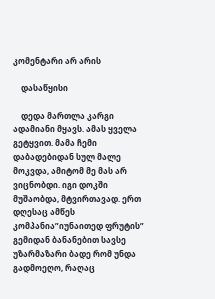კომენტარი არ არის

    დასაწყისი

    დედა მართლა კარგი ადამიანი მყავს. ამას ყველა გეტყვით. მამა ჩემი დაბადებიდან სულ მალე მოკვდა, ამიტომ მე მას არ ვიცნობდი. იგი დოკში მუშაობდა, მტვირთავად. ერთ დღესაც ამწეს კომპანია”იუნაითედ ფრუტის” გემიდან ბანანებით სავსე უზარმაზარი ბადე რომ უნდა გადმოეღო, რაღაც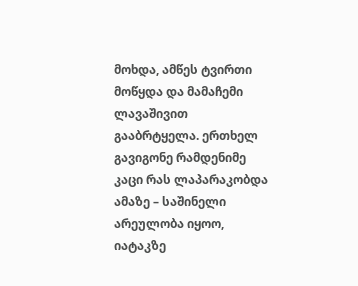მოხდა, ამწეს ტვირთი მოწყდა და მამაჩემი ლავაშივით გააბრტყელა. ერთხელ გავიგონე რამდენიმე კაცი რას ლაპარაკობდა ამაზე – საშინელი არეულობა იყოო, იატაკზე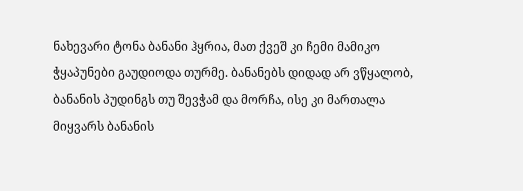ნახევარი ტონა ბანანი ჰყრია, მათ ქვეშ კი ჩემი მამიკო ჭყაპუნები გაუდიოდა თურმე. ბანანებს დიდად არ ვწყალობ, ბანანის პუდინგს თუ შევჭამ და მორჩა, ისე კი მართალა მიყვარს ბანანის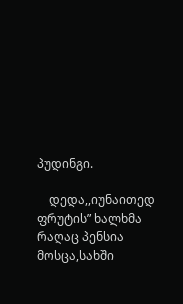პუდინგი.

    დედა,,იუნაითედ ფრუტის” ხალხმა რაღაც პენსია მოსცა,სახში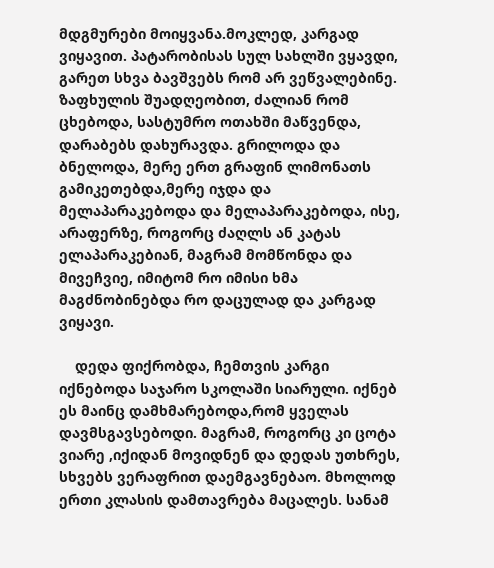მდგმურები მოიყვანა.მოკლედ, კარგად ვიყავით. პატარობისას სულ სახლში ვყავდი, გარეთ სხვა ბავშვებს რომ არ ვეწვალებინე. ზაფხულის შუადღეობით, ძალიან რომ ცხებოდა, სასტუმრო ოთახში მაწვენდა, დარაბებს დახურავდა. გრილოდა და ბნელოდა, მერე ერთ გრაფინ ლიმონათს გამიკეთებდა,მერე იჯდა და მელაპარაკებოდა და მელაპარაკებოდა, ისე, არაფერზე, როგორც ძაღლს ან კატას ელაპარაკებიან, მაგრამ მომწონდა და მივეჩვიე, იმიტომ რო იმისი ხმა მაგძნობინებდა რო დაცულად და კარგად ვიყავი.

    დედა ფიქრობდა, ჩემთვის კარგი იქნებოდა საჯარო სკოლაში სიარული. იქნებ ეს მაინც დამხმარებოდა,რომ ყველას დავმსგავსებოდი. მაგრამ, როგორც კი ცოტა ვიარე ,იქიდან მოვიდნენ და დედას უთხრეს, სხვებს ვერაფრით დაემგავნებაო. მხოლოდ ერთი კლასის დამთავრება მაცალეს. სანამ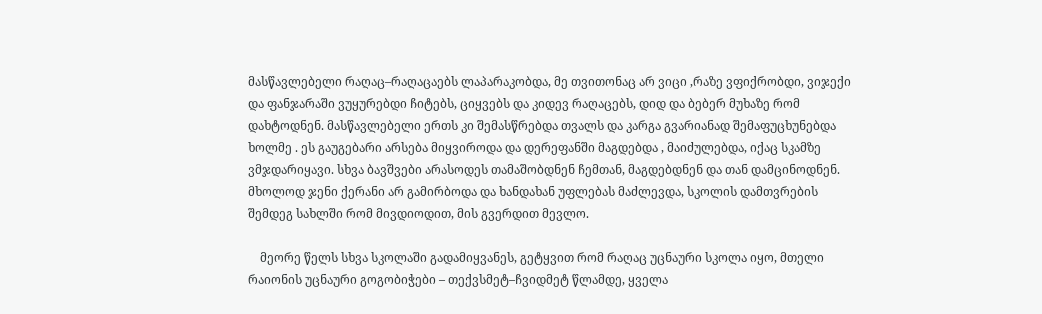მასწავლებელი რაღაც–რაღაცაებს ლაპარაკობდა, მე თვითონაც არ ვიცი ,რაზე ვფიქრობდი, ვიჯექი და ფანჯარაში ვუყურებდი ჩიტებს, ციყვებს და კიდევ რაღაცებს, დიდ და ბებერ მუხაზე რომ დახტოდნენ. მასწავლებელი ერთს კი შემასწრებდა თვალს და კარგა გვარიანად შემაფუცხუნებდა ხოლმე . ეს გაუგებარი არსება მიყვიროდა და დერეფანში მაგდებდა , მაიძულებდა, იქაც სკამზე ვმჯდარიყავი. სხვა ბავშვები არასოდეს თამაშობდნენ ჩემთან, მაგდებდნენ და თან დამცინოდნენ. მხოლოდ ჯენი ქერანი არ გამირბოდა და ხანდახან უფლებას მაძლევდა, სკოლის დამთვრების შემდეგ სახლში რომ მივდიოდით, მის გვერდით მევლო.

    მეორე წელს სხვა სკოლაში გადამიყვანეს, გეტყვით რომ რაღაც უცნაური სკოლა იყო, მთელი რაიონის უცნაური გოგობიჭები – თექვსმეტ–ჩვიდმეტ წლამდე, ყველა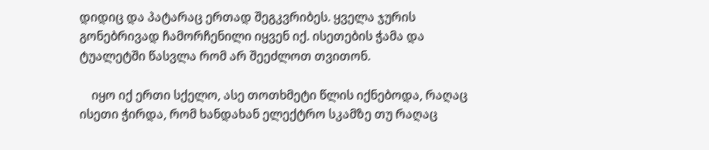დიდიც და პატარაც ერთად შეგკვრიბეს. ყველა ჯურის გონებრივად ჩამორჩენილი იყვენ იქ. ისეთების ჭამა და ტუალეტში წასვლა რომ არ შეეძლოთ თვითონ.

    იყო იქ ერთი სქელო, ასე თოთხმეტი წლის იქნებოდა, რაღაც ისეთი ჭირდა, რომ ხანდახან ელექტრო სკამზე თუ რაღაც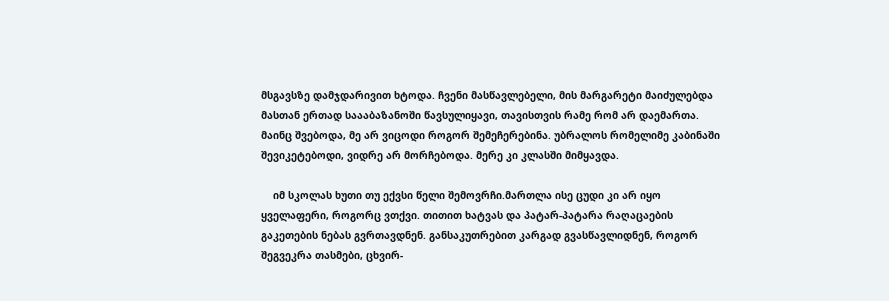მსგავსზე დამჯდარივით ხტოდა. ჩვენი მასწავლებელი, მის მარგარეტი მაიძულებდა მასთან ერთად საააბაზანოში წავსულიყავი, თავისთვის რამე რომ არ დაემართა. მაინც შვებოდა, მე არ ვიცოდი როგორ შემეჩერებინა. უბრალოს რომელიმე კაბინაში შევიკეტებოდი, ვიდრე არ მორჩებოდა. მერე კი კლასში მიმყავდა.

    იმ სკოლას ხუთი თუ ექვსი წელი შემოვრჩი.მართლა ისე ცუდი კი არ იყო ყველაფერი, როგორც ვთქვი. თითით ხატვას და პატარ-პატარა რაღაცაების გაკეთების ნებას გვრთავდნენ. განსაკუთრებით კარგად გვასწავლიდნენ, როგორ შეგვეკრა თასმები, ცხვირ-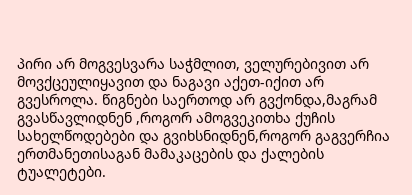პირი არ მოგვესვარა საჭმლით, ველურებივით არ მოვქცეულიყავით და ნაგავი აქეთ-იქით არ გვესროლა. წიგნები საერთოდ არ გვქონდა,მაგრამ გვასწავლიდნენ ,როგორ ამოგვეკითხა ქუჩის სახელწოდებები და გვიხსნიდნენ,როგორ გაგვერჩია ერთმანეთისაგან მამაკაცების და ქალების ტუალეტები.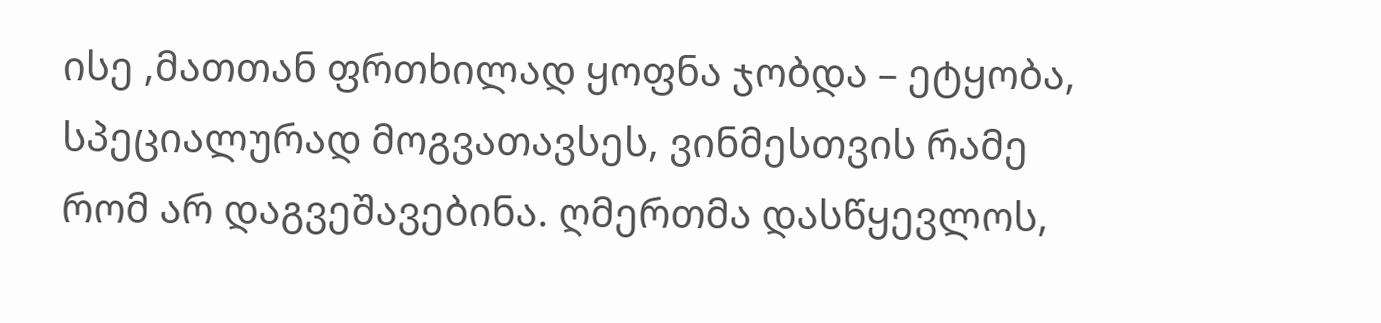ისე ,მათთან ფრთხილად ყოფნა ჯობდა – ეტყობა, სპეციალურად მოგვათავსეს, ვინმესთვის რამე რომ არ დაგვეშავებინა. ღმერთმა დასწყევლოს,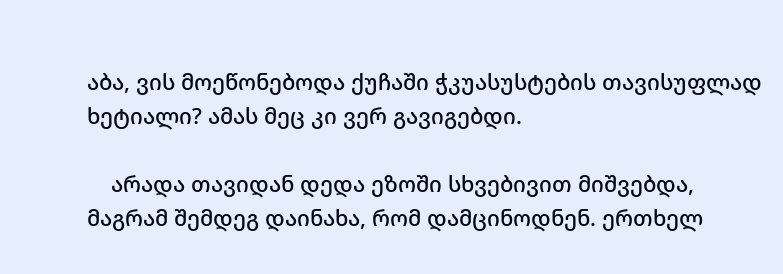აბა, ვის მოეწონებოდა ქუჩაში ჭკუასუსტების თავისუფლად ხეტიალი? ამას მეც კი ვერ გავიგებდი.

    არადა თავიდან დედა ეზოში სხვებივით მიშვებდა, მაგრამ შემდეგ დაინახა, რომ დამცინოდნენ. ერთხელ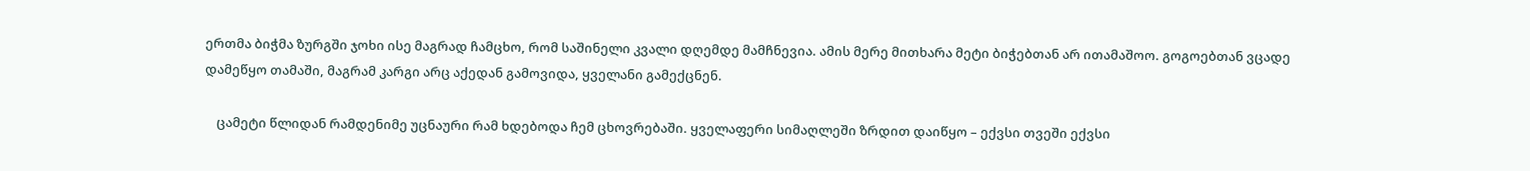ერთმა ბიჭმა ზურგში ჯოხი ისე მაგრად ჩამცხო, რომ საშინელი კვალი დღემდე მამჩნევია. ამის მერე მითხარა მეტი ბიჭებთან არ ითამაშოო. გოგოებთან ვცადე დამეწყო თამაში, მაგრამ კარგი არც აქედან გამოვიდა, ყველანი გამექცნენ.

    ცამეტი წლიდან რამდენიმე უცნაური რამ ხდებოდა ჩემ ცხოვრებაში. ყველაფერი სიმაღლეში ზრდით დაიწყო – ექვსი თვეში ექვსი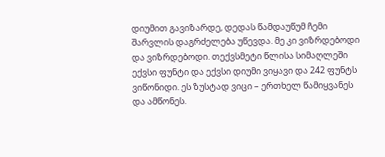დიუმით გავიზარდე, დედას წამდაუწუმ ჩემი შარვლის დაგრძელება უწევდა. მე კი ვიზრდებოდი და ვიზრდებოდი. თექვსმეტი წლისა სიმაღლეში ექვსი ფუნტი და ექვსი დიუმი ვიყავი და 242 ფუნტს ვიწონიდი. ეს ზუსტად ვიცი – ერთხელ წამიყვანეს და ამწონეს.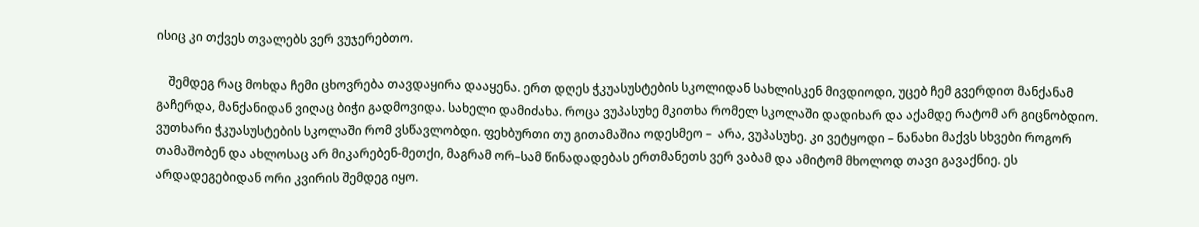ისიც კი თქვეს თვალებს ვერ ვუჯერებთო.

    შემდეგ რაც მოხდა ჩემი ცხოვრება თავდაყირა დააყენა. ერთ დღეს ჭკუასუსტების სკოლიდან სახლისკენ მივდიოდი, უცებ ჩემ გვერდით მანქანამ გაჩერდა, მანქანიდან ვიღაც ბიჭი გადმოვიდა. სახელი დამიძახა. როცა ვუპასუხე მკითხა რომელ სკოლაში დადიხარ და აქამდე რატომ არ გიცნობდიო. ვუთხარი ჭკუასუსტების სკოლაში რომ ვსწავლობდი. ფეხბურთი თუ გითამაშია ოდესმეო –  არა, ვუპასუხე. კი ვეტყოდი – ნანახი მაქვს სხვები როგორ თამაშობენ და ახლოსაც არ მიკარებენ-მეთქი, მაგრამ ორ–სამ წინადადებას ერთმანეთს ვერ ვაბამ და ამიტომ მხოლოდ თავი გავაქნიე. ეს არდადეგებიდან ორი კვირის შემდეგ იყო.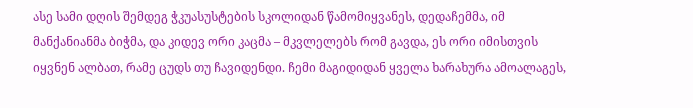ასე სამი დღის შემდეგ ჭკუასუსტების სკოლიდან წამომიყვანეს, დედაჩემმა, იმ მანქანიანმა ბიჭმა, და კიდევ ორი კაცმა – მკვლელებს რომ გავდა, ეს ორი იმისთვის იყვნენ ალბათ, რამე ცუდს თუ ჩავიდენდი. ჩემი მაგიდიდან ყველა ხარახურა ამოალაგეს,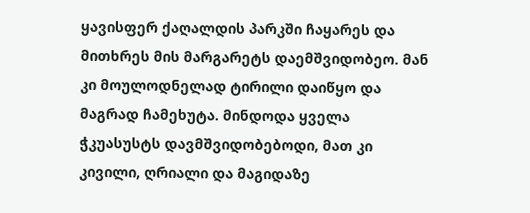ყავისფერ ქაღალდის პარკში ჩაყარეს და მითხრეს მის მარგარეტს დაემშვიდობეო. მან კი მოულოდნელად ტირილი დაიწყო და მაგრად ჩამეხუტა. მინდოდა ყველა ჭკუასუსტს დავმშვიდობებოდი, მათ კი კივილი, ღრიალი და მაგიდაზე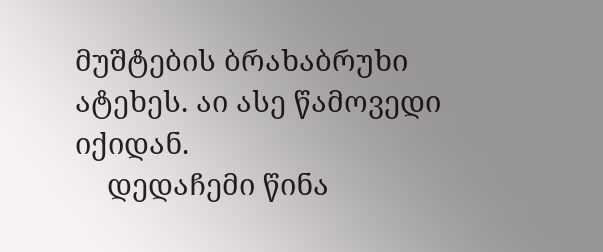მუშტების ბრახაბრუხი ატეხეს. აი ასე წამოვედი იქიდან.
    დედაჩემი წინა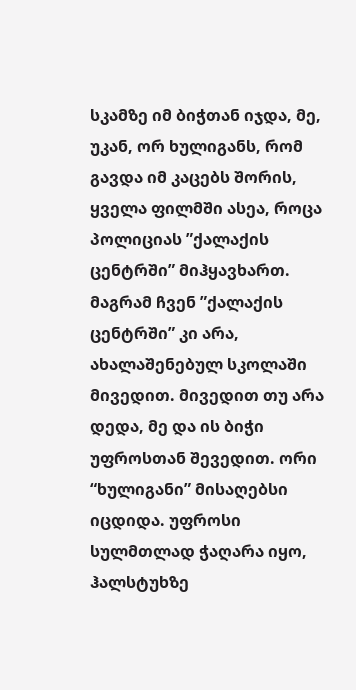სკამზე იმ ბიჭთან იჯდა, მე, უკან, ორ ხულიგანს, რომ გავდა იმ კაცებს შორის, ყველა ფილმში ასეა, როცა პოლიციას ”ქალაქის ცენტრში” მიჰყავხართ. მაგრამ ჩვენ ”ქალაქის ცენტრში” კი არა, ახალაშენებულ სკოლაში მივედით. მივედით თუ არა დედა, მე და ის ბიჭი უფროსთან შევედით. ორი “ხულიგანი” მისაღებსი იცდიდა. უფროსი სულმთლად ჭაღარა იყო, ჰალსტუხზე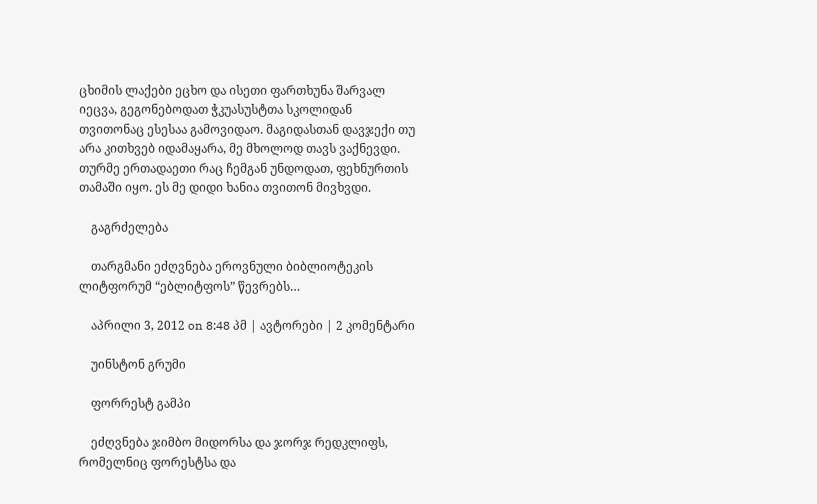ცხიმის ლაქები ეცხო და ისეთი ფართხუნა შარვალ იეცვა, გეგონებოდათ ჭკუასუსტთა სკოლიდან თვითონაც ესესაა გამოვიდაო. მაგიდასთან დავჯექი თუ არა კითხვებ იდამაყარა, მე მხოლოდ თავს ვაქნევდი. თურმე ერთადაეთი რაც ჩემგან უნდოდათ, ფეხნურთის თამაში იყო. ეს მე დიდი ხანია თვითონ მივხვდი.

    გაგრძელება

    თარგმანი ეძღვნება ეროვნული ბიბლიოტეკის ლიტფორუმ “ებლიტფოს” წევრებს…

    აპრილი 3, 2012 on 8:48 პმ | ავტორები | 2 კომენტარი

    უინსტონ გრუმი

    ფორრესტ გამპი

    ეძღვნება ჯიმბო მიდორსა და ჯორჯ რედკლიფს, რომელნიც ფორესტსა და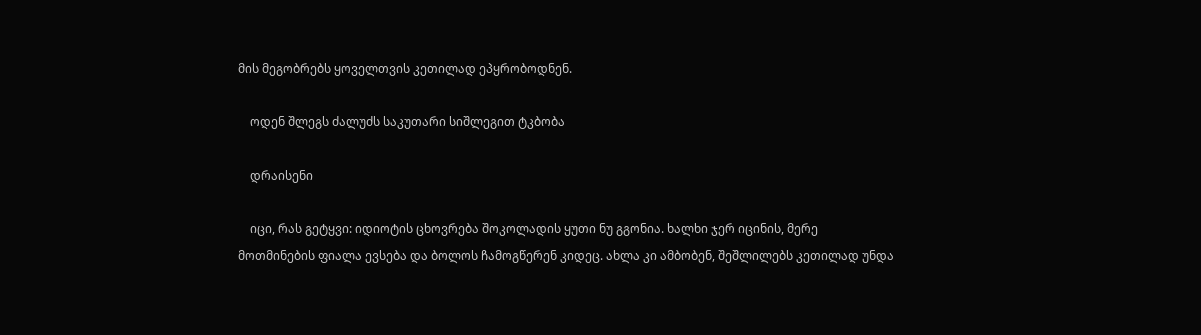მის მეგობრებს ყოველთვის კეთილად ეპყრობოდნენ.

    ოდენ შლეგს ძალუძს საკუთარი სიშლეგით ტკბობა

    დრაისენი

    იცი, რას გეტყვი: იდიოტის ცხოვრება შოკოლადის ყუთი ნუ გგონია. ხალხი ჯერ იცინის, მერე მოთმინების ფიალა ევსება და ბოლოს ჩამოგწერენ კიდეც. ახლა კი ამბობენ, შეშლილებს კეთილად უნდა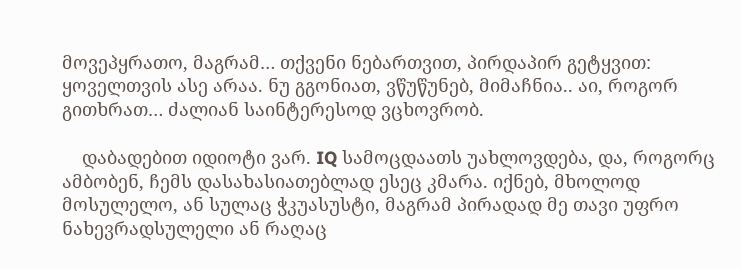მოვეპყრათო, მაგრამ… თქვენი ნებართვით, პირდაპირ გეტყვით: ყოველთვის ასე არაა. ნუ გგონიათ, ვწუწუნებ, მიმაჩნია.. აი, როგორ გითხრათ… ძალიან საინტერესოდ ვცხოვრობ.

    დაბადებით იდიოტი ვარ. IQ სამოცდაათს უახლოვდება, და, როგორც ამბობენ, ჩემს დასახასიათებლად ესეც კმარა. იქნებ, მხოლოდ მოსულელო, ან სულაც ჭკუასუსტი, მაგრამ პირადად მე თავი უფრო ნახევრადსულელი ან რაღაც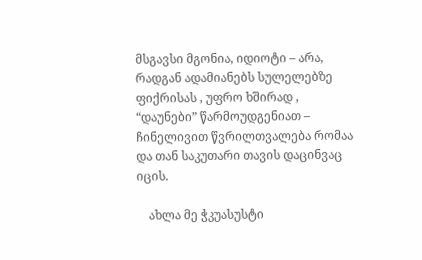მსგავსი მგონია, იდიოტი – არა, რადგან ადამიანებს სულელებზე ფიქრისას , უფრო ხშირად , “დაუნები” წარმოუდგენიათ – ჩინელივით წვრილთვალება რომაა და თან საკუთარი თავის დაცინვაც იცის.

    ახლა მე ჭკუასუსტი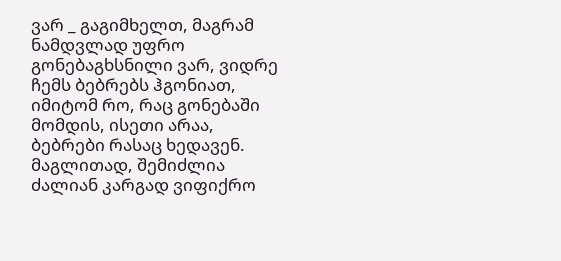ვარ _ გაგიმხელთ, მაგრამ ნამდვლად უფრო გონებაგხსნილი ვარ, ვიდრე ჩემს ბებრებს ჰგონიათ, იმიტომ რო, რაც გონებაში მომდის, ისეთი არაა, ბებრები რასაც ხედავენ. მაგლითად, შემიძლია ძალიან კარგად ვიფიქრო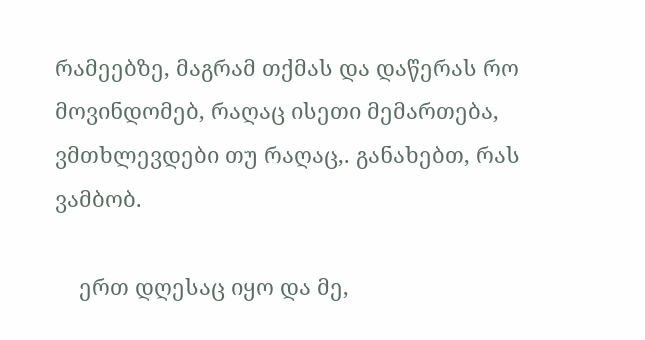რამეებზე, მაგრამ თქმას და დაწერას რო მოვინდომებ, რაღაც ისეთი მემართება, ვმთხლევდები თუ რაღაც,. განახებთ, რას ვამბობ.

    ერთ დღესაც იყო და მე,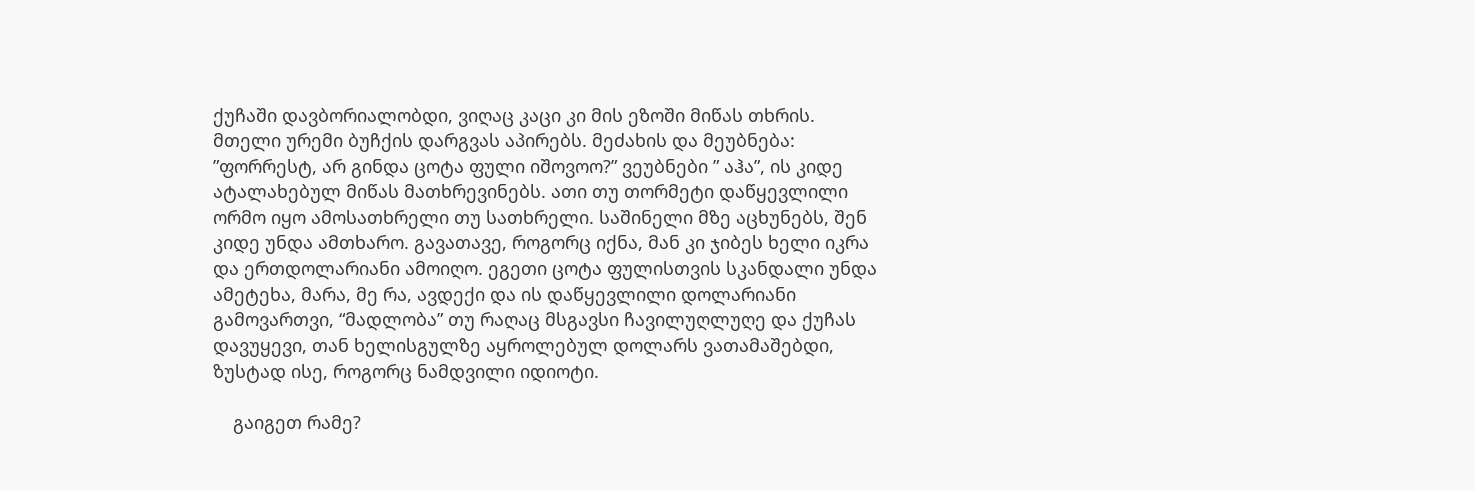ქუჩაში დავბორიალობდი, ვიღაც კაცი კი მის ეზოში მიწას თხრის. მთელი ურემი ბუჩქის დარგვას აპირებს. მეძახის და მეუბნება: ”ფორრესტ, არ გინდა ცოტა ფული იშოვოო?” ვეუბნები ” აჰა”, ის კიდე ატალახებულ მიწას მათხრევინებს. ათი თუ თორმეტი დაწყევლილი ორმო იყო ამოსათხრელი თუ სათხრელი. საშინელი მზე აცხუნებს, შენ კიდე უნდა ამთხარო. გავათავე, როგორც იქნა, მან კი ჯიბეს ხელი იკრა და ერთდოლარიანი ამოიღო. ეგეთი ცოტა ფულისთვის სკანდალი უნდა ამეტეხა, მარა, მე რა, ავდექი და ის დაწყევლილი დოლარიანი გამოვართვი, “მადლობა” თუ რაღაც მსგავსი ჩავილუღლუღე და ქუჩას დავუყევი, თან ხელისგულზე აყროლებულ დოლარს ვათამაშებდი, ზუსტად ისე, როგორც ნამდვილი იდიოტი.

    გაიგეთ რამე?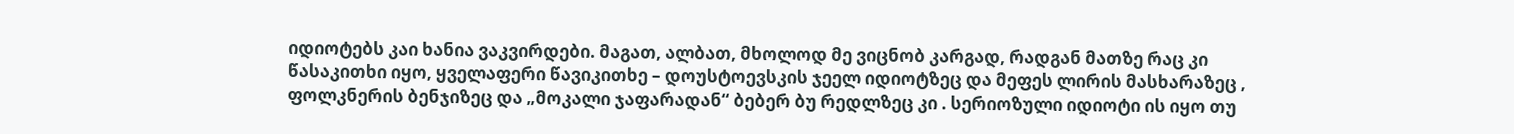იდიოტებს კაი ხანია ვაკვირდები. მაგათ, ალბათ, მხოლოდ მე ვიცნობ კარგად, რადგან მათზე რაც კი წასაკითხი იყო, ყველაფერი წავიკითხე – დოუსტოევსკის ჯეელ იდიოტზეც და მეფეს ლირის მასხარაზეც , ფოლკნერის ბენჯიზეც და „მოკალი ჯაფარადან“ ბებერ ბუ რედლზეც კი . სერიოზული იდიოტი ის იყო თუ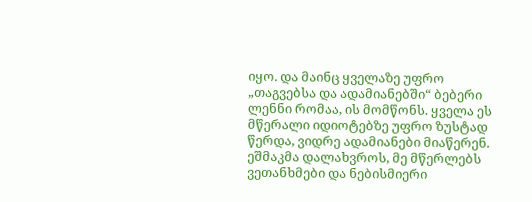იყო. და მაინც ყველაზე უფრო „თაგვებსა და ადამიანებში“ ბებერი ლენნი რომაა, ის მომწონს. ყველა ეს მწერალი იდიოტებზე უფრო ზუსტად წერდა, ვიდრე ადამიანები მიაწერენ. ეშმაკმა დალახვროს, მე მწერლებს ვეთანხმები და ნებისმიერი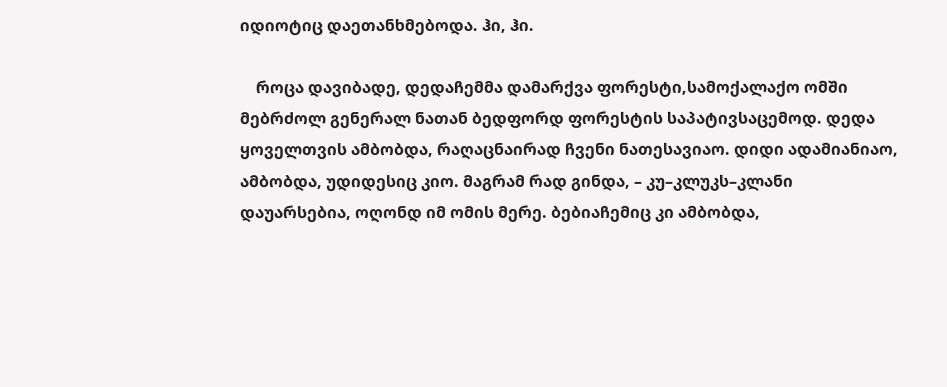იდიოტიც დაეთანხმებოდა. ჰი, ჰი.

    როცა დავიბადე, დედაჩემმა დამარქვა ფორესტი,სამოქალაქო ომში მებრძოლ გენერალ ნათან ბედფორდ ფორესტის საპატივსაცემოდ. დედა ყოველთვის ამბობდა, რაღაცნაირად ჩვენი ნათესავიაო. დიდი ადამიანიაო, ამბობდა, უდიდესიც კიო. მაგრამ რად გინდა, – კუ–კლუკს–კლანი დაუარსებია, ოღონდ იმ ომის მერე. ბებიაჩემიც კი ამბობდა,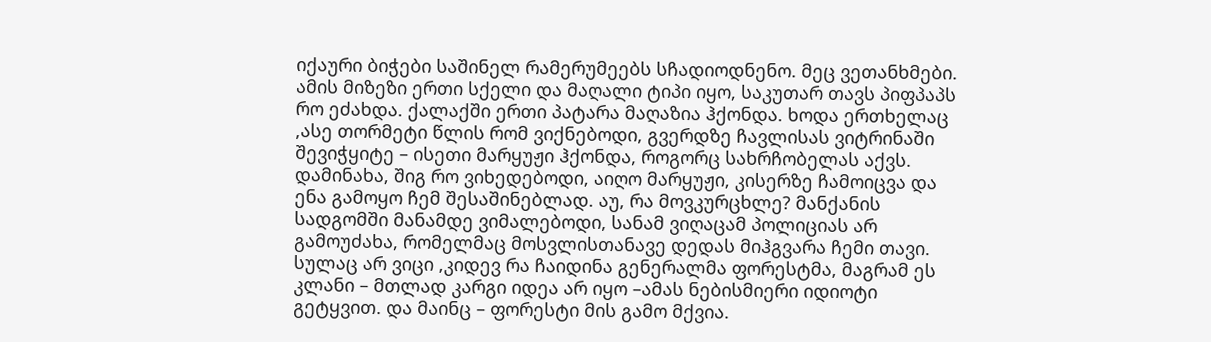იქაური ბიჭები საშინელ რამერუმეებს სჩადიოდნენო. მეც ვეთანხმები. ამის მიზეზი ერთი სქელი და მაღალი ტიპი იყო, საკუთარ თავს პიფპაპს რო ეძახდა. ქალაქში ერთი პატარა მაღაზია ჰქონდა. ხოდა ერთხელაც ,ასე თორმეტი წლის რომ ვიქნებოდი, გვერდზე ჩავლისას ვიტრინაში შევიჭყიტე – ისეთი მარყუჟი ჰქონდა, როგორც სახრჩობელას აქვს. დამინახა, შიგ რო ვიხედებოდი, აიღო მარყუჟი, კისერზე ჩამოიცვა და ენა გამოყო ჩემ შესაშინებლად. აუ, რა მოვკურცხლე? მანქანის სადგომში მანამდე ვიმალებოდი, სანამ ვიღაცამ პოლიციას არ გამოუძახა, რომელმაც მოსვლისთანავე დედას მიჰგვარა ჩემი თავი. სულაც არ ვიცი ,კიდევ რა ჩაიდინა გენერალმა ფორესტმა, მაგრამ ეს კლანი – მთლად კარგი იდეა არ იყო –ამას ნებისმიერი იდიოტი გეტყვით. და მაინც – ფორესტი მის გამო მქვია.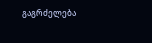გაგრძელება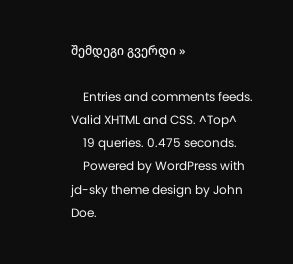შემდეგი გვერდი »

    Entries and comments feeds. Valid XHTML and CSS. ^Top^
    19 queries. 0.475 seconds.
    Powered by WordPress with jd-sky theme design by John Doe.